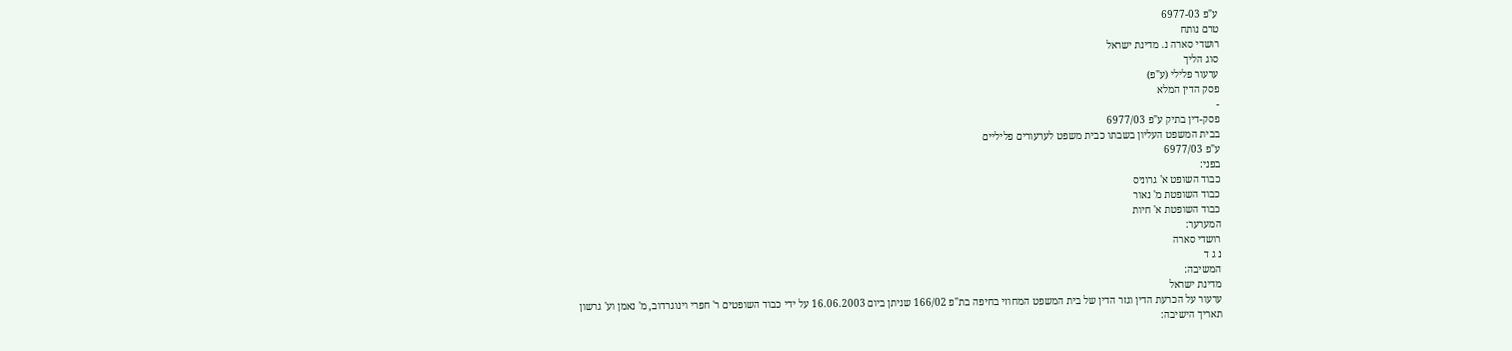ע"פ 6977-03
טרם נותח
רושדי סארה נ. מדינת ישראל
סוג הליך
ערעור פלילי (ע"פ)
פסק הדין המלא
-
פסק-דין בתיק ע"פ 6977/03
בבית המשפט העליון בשבתו כבית משפט לערעורים פליליים
ע"פ 6977/03
בפני:
כבוד השופט א' גרוניס
כבוד השופטת מ' נאור
כבוד השופטת א' חיות
המערער:
רושדי סארה
נ ג ד
המשיבה:
מדינת ישראל
ערעור על הכרעת הדין וגזר הדין של בית המשפט המחוזי בחיפה בת"פ 166/02 שניתן ביום 16.06.2003 על ידי כבוד השופטים ר' חפרי וינוגרדוב, מ' נאמן וע' גרשון
תאריך הישיבה: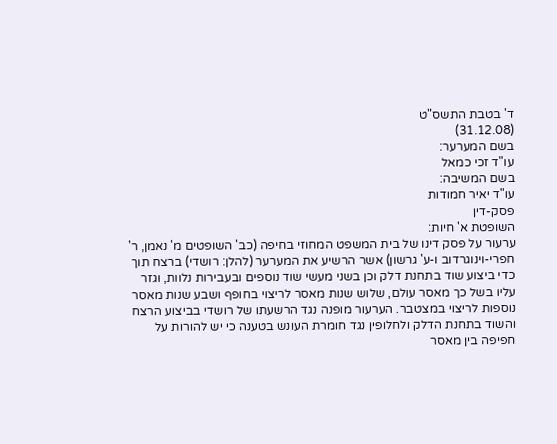ד' בטבת התשס"ט
(31.12.08)
בשם המערער:
עו"ד זכי כמאל
בשם המשיבה:
עו"ד יאיר חמודות
פסק-דין
השופטת א' חיות:
ערעור על פסק דינו של בית המשפט המחוזי בחיפה (כב' השופטים מ' נאמן, ר' חפרי-וינוגרדוב ו-ע' גרשון) אשר הרשיע את המערער (להלן: רושדי) ברצח תוך כדי ביצוע שוד בתחנת דלק וכן בשני מעשי שוד נוספים ובעבירות נלוות, וגזר עליו בשל כך מאסר עולם, שלוש שנות מאסר לריצוי בחופף ושבע שנות מאסר נוספות לריצוי במצטבר. הערעור מופנה נגד הרשעתו של רושדי בביצוע הרצח והשוד בתחנת הדלק ולחלופין נגד חומרת העונש בטענה כי יש להורות על חפיפה בין מאסר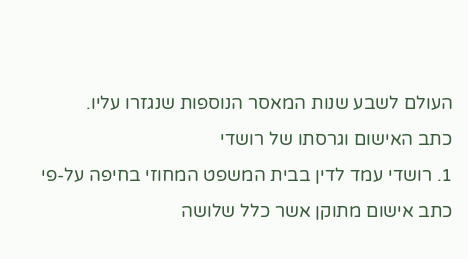העולם לשבע שנות המאסר הנוספות שנגזרו עליו.
כתב האישום וגרסתו של רושדי
1. רושדי עמד לדין בבית המשפט המחוזי בחיפה על-פי כתב אישום מתוקן אשר כלל שלושה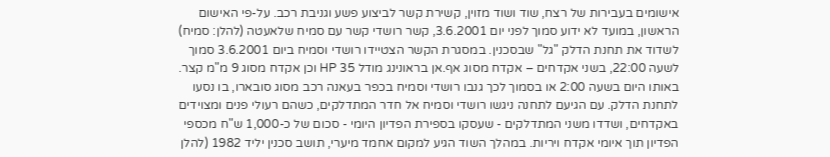אישומים בעבירות של רצח, שוד ושוד מזוין, קשירת קשר לביצוע פשע וגניבת רכב. על-פי האישום הראשון, במועד לא ידוע סמוך לפני יום 3.6.2001, קשר רושדי קשר עם סמיח שלאעטה (להלן: סמיח) לשדוד את תחנת הדלק "גל" שבסכנין. במסגרת הקשר הצטיידו רושדי וסמיח ביום 3.6.2001 סמוך לשעה 22:00, בשני אקדחים – אקדח מסוג אף.אן בראונינג מודל HP 35 וכן אקדח מסוג 9 מ"מ קצר. באותו היום בשעה 2:00 או בסמוך לכך גנבו רושדי וסמיח בכפר בעאנה רכב מסוג סובארו, בו נסעו לתחנת הדלק. עם הגיעם לתחנה ניגשו רושדי וסמיח אל חדר המתדלקים, כשהם רעולי פנים ומצוידים באקדחים, ושדדו משני המתדלקים - שעסקו בספירת הפדיון היומי - סכום של כ-1,000 ש"ח מכספי הפדיון תוך איומי אקדח ויריות. במהלך השוד הגיע למקום אחמד מיערי, תושב סכנין יליד 1982 (להלן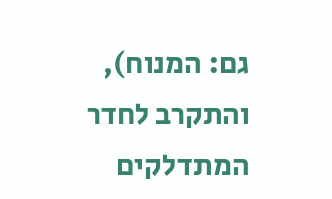גם: המנוח), והתקרב לחדר המתדלקים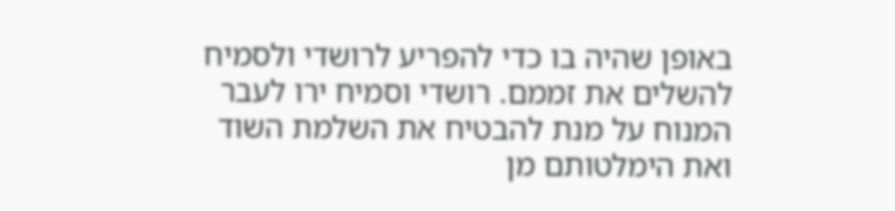באופן שהיה בו כדי להפריע לרושדי ולסמיח להשלים את זממם. רושדי וסמיח ירו לעבר המנוח על מנת להבטיח את השלמת השוד ואת הימלטותם מן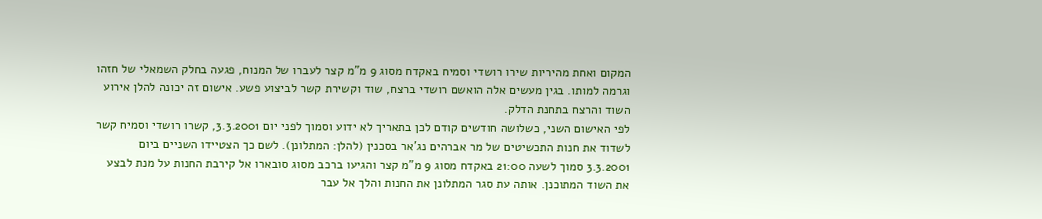המקום ואחת מהיריות שירו רושדי וסמיח באקדח מסוג 9 מ"מ קצר לעברו של המנוח, פגעה בחלק השמאלי של חזהו וגרמה למותו. בגין מעשים אלה הואשם רושדי ברצח, שוד וקשירת קשר לביצוע פשע. אישום זה יכונה להלן אירוע השוד והרצח בתחנת הדלק.
לפי האישום השני, כשלושה חודשים קודם לכן בתאריך לא ידוע וסמוך לפני יום 3.3.2001, קשרו רושדי וסמיח קשר לשדוד את חנות התכשיטים של מר אברהים נג'אר בסכנין (להלן: המתלונן). לשם כך הצטיידו השניים ביום 3.3.2001 סמוך לשעה 21:00 באקדח מסוג 9 מ"מ קצר והגיעו ברכב מסוג סובארו אל קירבת החנות על מנת לבצע את השוד המתוכנן. אותה עת סגר המתלונן את החנות והלך אל עבר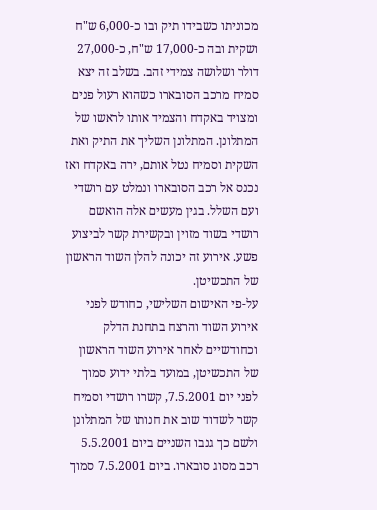מכוניתו כשבידו תיק ובו כ-6,000 ש"ח ושקית ובה כ-17,000 ש"ח, כ-27,000 דולר ושלושה צמידי זהב. בשלב זה יצא סמיח מרכב הסובארו כשהוא רעול פנים ומצויד באקדח והצמיד אותו לראשו של המתלונן. המתלונן השליך את התיק ואת השקית וסמיח נטל אותם, ירה באקדח ואז נכנס אל רכב הסובארו ונמלט עם רושדי ועם השלל. בגין מעשים אלה הואשם רושדי בשוד מזוין ובקשירת קשר לביצוע פשע. אירוע זה יכונה להלן השוד הראשון של התכשיטן.
על-פי האישום השלישי, כחודש לפני אירוע השוד והרצח בתחנת הדלק וכחודשיים לאחר אירוע השוד הראשון של התכשיטן, במועד בלתי ידוע סמוך לפני יום 7.5.2001, קשרו רושדי וסמיח קשר לשדוד שוב את חנותו של המתלונן ולשם כך גנבו השניים ביום 5.5.2001 רכב מסוג סובארו. ביום 7.5.2001 סמוך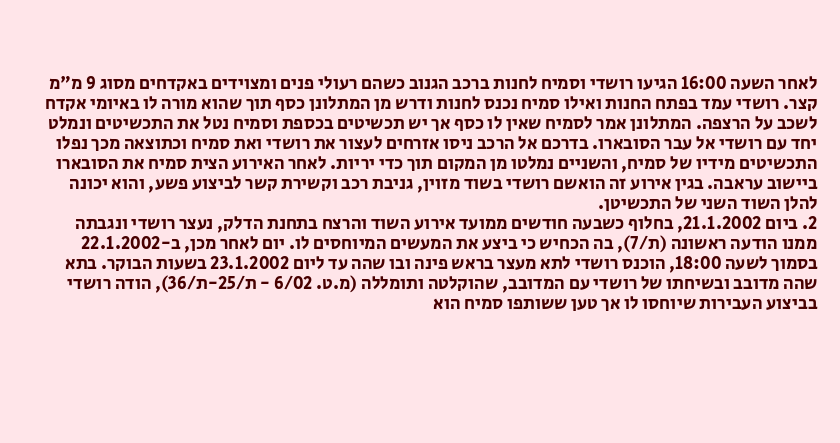לאחר השעה 16:00 הגיעו רושדי וסמיח לחנות ברכב הגנוב כשהם רעולי פנים ומצוידים באקדחים מסוג 9 מ"מ קצר. רושדי עמד בפתח החנות ואילו סמיח נכנס לחנות ודרש מן המתלונן כסף תוך שהוא מורה לו באיומי אקדח לשכב על הרצפה. המתלונן אמר לסמיח שאין לו כסף אך יש תכשיטים בכספת וסמיח נטל את התכשיטים ונמלט יחד עם רושדי אל עבר הסובארו. בדרכם אל הרכב ניסו אזרחים לעצור את רושדי ואת סמיח וכתוצאה מכך נפלו התכשיטים מידיו של סמיח, והשניים נמלטו מן המקום תוך כדי יריות. לאחר האירוע הצית סמיח את הסובארו ביישוב עראבה. בגין אירוע זה הואשם רושדי בשוד מזוין, גניבת רכב וקשירת קשר לביצוע פשע, והוא יכונה להלן השוד השני של התכשיטן.
2. ביום 21.1.2002, בחלוף כשבעה חודשים ממועד אירוע השוד והרצח בתחנת הדלק, נעצר רושדי ונגבתה ממנו הודעה ראשונה (ת/7), בה הכחיש כי ביצע את המעשים המיוחסים לו. יום לאחר מכן, ב-22.1.2002 בסמוך לשעה 18:00, הוכנס רושדי לתא מעצר בראש פינה ובו שהה עד ליום 23.1.2002 בשעות הבוקר. בתא שהה מדובב ובשיחתו של רושדי עם המדובב, שהוקלטה ותומללה (מ.ט. 6/02 - ת/25-ת/36), הודה רושדי בביצוע העבירות שיוחסו לו אך טען ששותפו סמיח הוא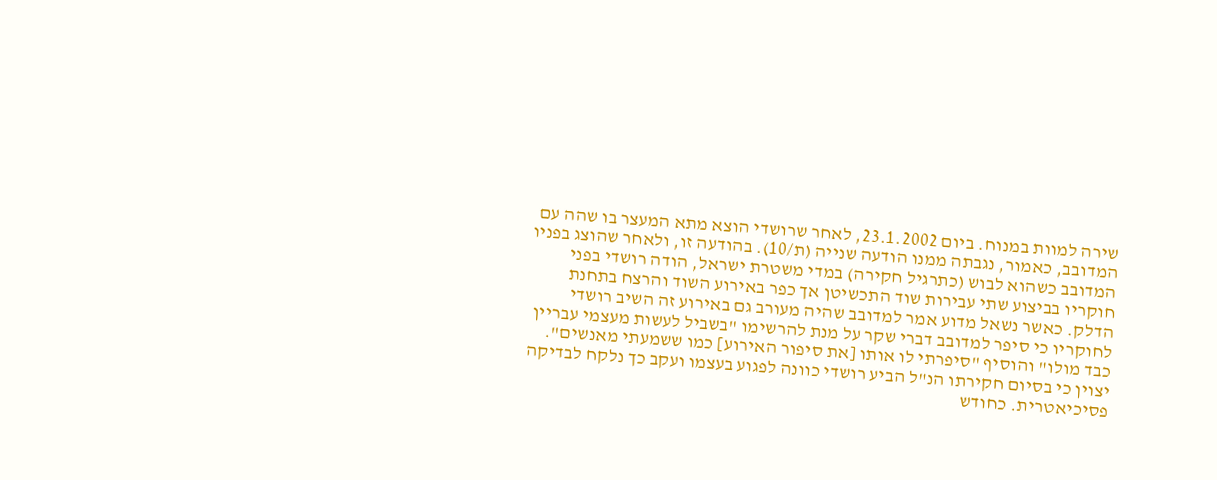שירה למוות במנוח. ביום 23.1.2002, לאחר שרושדי הוצא מתא המעצר בו שהה עם המדובב, כאמור, נגבתה ממנו הודעה שנייה (ת/10). בהודעה זו, ולאחר שהוצג בפניו המדובב כשהוא לבוש (כתרגיל חקירה) במדי משטרת ישראל, הודה רושדי בפני חוקריו בביצוע שתי עבירות שוד התכשיטן אך כפר באירוע השוד והרצח בתחנת הדלק. כאשר נשאל מדוע אמר למדובב שהיה מעורב גם באירוע זה השיב רושדי לחוקריו כי סיפר למדובב דברי שקר על מנת להרשימו "בשביל לעשות מעצמי עבריין כבד מולו" והוסיף "סיפרתי לו אותו [את סיפור האירוע] כמו ששמעתי מאנשים". יצוין כי בסיום חקירתו הנ"ל הביע רושדי כוונה לפגוע בעצמו ועקב כך נלקח לבדיקה פסיכיאטרית. כחודש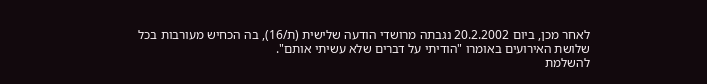לאחר מכן, ביום 20.2.2002 נגבתה מרושדי הודעה שלישית (ת/16), בה הכחיש מעורבות בכל שלושת האירועים באומרו "הודיתי על דברים שלא עשיתי אותם".
להשלמת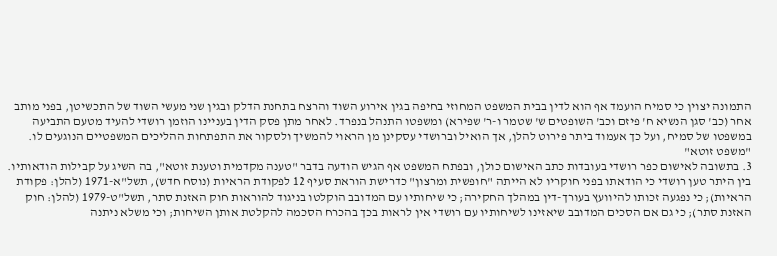התמונה יצוין כי סמיח הועמד אף הוא לדין בבית המשפט המחוזי בחיפה בגין אירוע השוד והרצח בתחנת הדלק ובגין שני מעשי השוד של התכשיטן, בפני מותב אחר (כב' סגן הנשיא ח' פיזם וכב' השופטים ש' שטמר ו-ר' שפירא) ומשפטו התנהל בנפרד. לאחר מתן פסק הדין בעניינו הוזמן רושדי להעיד מטעם התביעה במשפטו של סמיח, ועל כך אעמוד ביתר פירוט להלן, אך הואיל וברושדי עסקינן מן הראוי להמשיך ולסקור את התפתחות ההליכים המשפטיים הנוגעים לו.
"משפט זוטא"
3. בתשובה לאישום כפר רושדי בעובדות כתב האישום כולן, ובפתח המשפט אף הגיש הודעה בדבר "טענה מקדמית וטענת זוטא", בה השיג על קבילות הודאותיו. בין היתר טען רושדי כי הודאתו בפני חוקריו לא הייתה "חופשית ומרצון" כדרישת הוראת סעיף 12 לפקודת הראיות (נוסח חדש), תשל"א-1971 (להלן: פקודת הראיות); כי נפגעה זכותו להיוועץ בעורך-דין במהלך החקירה; כי שיחותיו עם המדובב הוקלטו בניגוד להוראות חוק האזנת סתר, תשל"ט-1979 (להלן: חוק האזנת סתר); כי גם אם הסכים המדובב שיאזינו לשיחותיו עם רושדי אין לראות בכך בהכרח הסכמה להקלטת אותן השיחות; וכי משלא ניתנה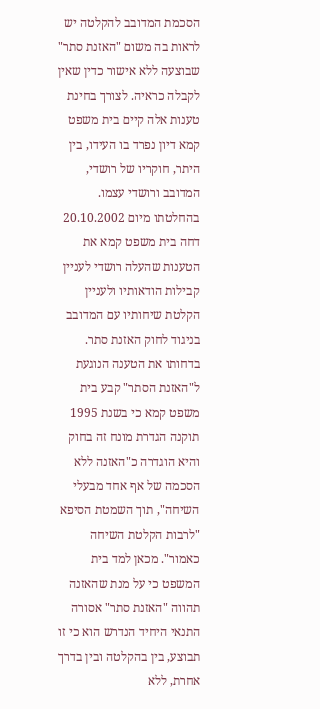הסכמת המדובב להקלטה יש לראות בה משום "האזנת סתר" שבוצעה ללא אישור כדין שאין לקבלה כראיה. לצורך בחינת טענות אלה קיים בית משפט קמא דיון נפרד בו העידו, בין היתר, חוקריו של רושדי, המדובב ורושדי עצמו.
בהחלטתו מיום 20.10.2002 דחה בית משפט קמא את הטענות שהעלה רושדי לעניין קבילות הודאותיו ולעניין הקלטת שיחותיו עם המדובב בניגוד לחוק האזנת סתר. בדחותו את הטענה הנוגעת ל"האזנת הסתר" קבע בית משפט קמא כי בשנת 1995 תוקנה הגדרת מונח זה בחוק והיא הוגדרה כ"האזנה ללא הסכמה של אף אחד מבעלי השיחה", תוך השמטת הסיפא "לרבות הקלטת השיחה כאמור". מכאן למד בית המשפט כי על מנת שהאזנה תהווה "האזנת סתר" אסורה התנאי היחיד הנדרש הוא כי זו תבוצע, בין בהקלטה ובין בדרך אחרת, ללא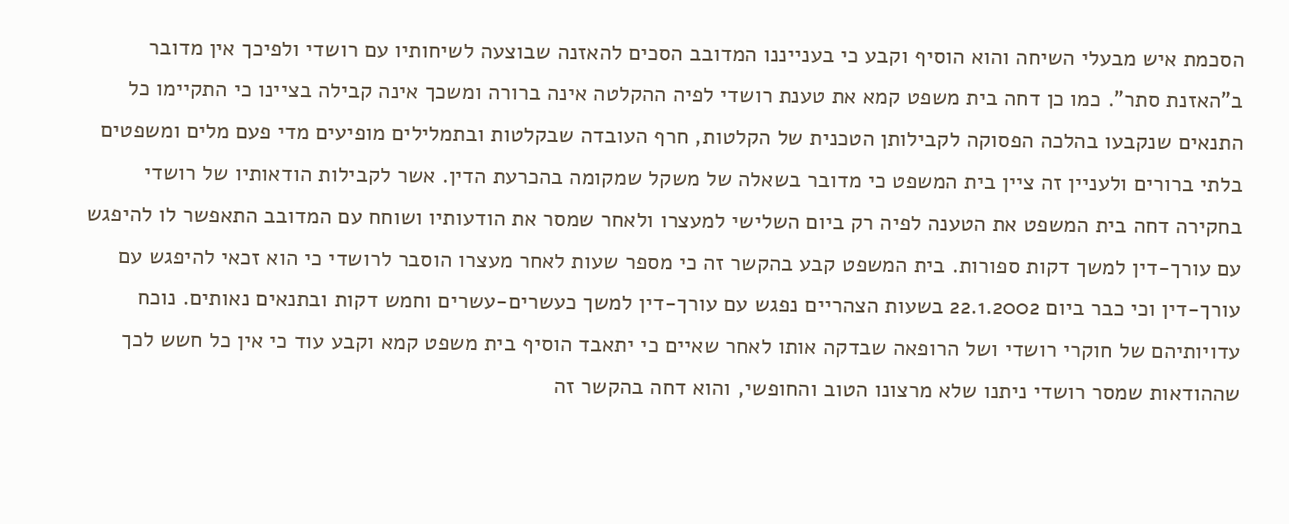הסכמת איש מבעלי השיחה והוא הוסיף וקבע כי בענייננו המדובב הסכים להאזנה שבוצעה לשיחותיו עם רושדי ולפיכך אין מדובר ב"האזנת סתר". כמו כן דחה בית משפט קמא את טענת רושדי לפיה ההקלטה אינה ברורה ומשכך אינה קבילה בציינו כי התקיימו כל התנאים שנקבעו בהלכה הפסוקה לקבילותן הטכנית של הקלטות, חרף העובדה שבקלטות ובתמלילים מופיעים מדי פעם מלים ומשפטים בלתי ברורים ולעניין זה ציין בית המשפט כי מדובר בשאלה של משקל שמקומה בהכרעת הדין. אשר לקבילות הודאותיו של רושדי בחקירה דחה בית המשפט את הטענה לפיה רק ביום השלישי למעצרו ולאחר שמסר את הודעותיו ושוחח עם המדובב התאפשר לו להיפגש עם עורך-דין למשך דקות ספורות. בית המשפט קבע בהקשר זה כי מספר שעות לאחר מעצרו הוסבר לרושדי כי הוא זכאי להיפגש עם עורך-דין וכי כבר ביום 22.1.2002 בשעות הצהריים נפגש עם עורך-דין למשך כעשרים-עשרים וחמש דקות ובתנאים נאותים. נוכח עדויותיהם של חוקרי רושדי ושל הרופאה שבדקה אותו לאחר שאיים כי יתאבד הוסיף בית משפט קמא וקבע עוד כי אין כל חשש לכך שההודאות שמסר רושדי ניתנו שלא מרצונו הטוב והחופשי, והוא דחה בהקשר זה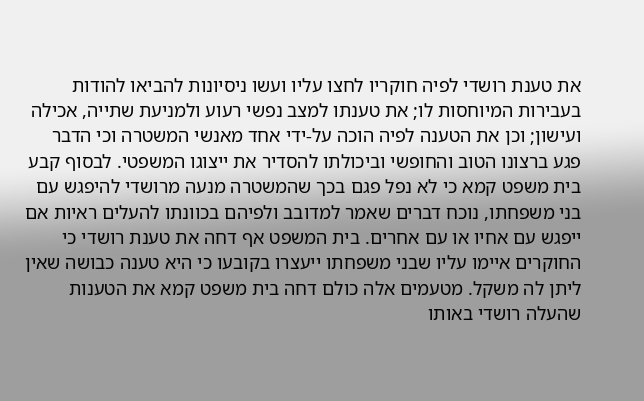את טענת רושדי לפיה חוקריו לחצו עליו ועשו ניסיונות להביאו להודות בעבירות המיוחסות לו; את טענתו למצב נפשי רעוע ולמניעת שתייה, אכילה ועישון; וכן את הטענה לפיה הוכה על-ידי אחד מאנשי המשטרה וכי הדבר פגע ברצונו הטוב והחופשי וביכולתו להסדיר את ייצוגו המשפטי. לבסוף קבע בית משפט קמא כי לא נפל פגם בכך שהמשטרה מנעה מרושדי להיפגש עם בני משפחתו, נוכח דברים שאמר למדובב ולפיהם בכוונתו להעלים ראיות אם ייפגש עם אחיו או עם אחרים. בית המשפט אף דחה את טענת רושדי כי החוקרים איימו עליו שבני משפחתו ייעצרו בקובעו כי היא טענה כבושה שאין ליתן לה משקל. מטעמים אלה כולם דחה בית משפט קמא את הטענות שהעלה רושדי באותו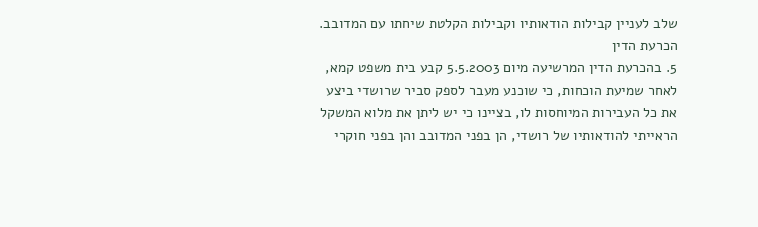שלב לעניין קבילות הודאותיו וקבילות הקלטת שיחתו עם המדובב.
הכרעת הדין
5. בהכרעת הדין המרשיעה מיום 5.5.2003 קבע בית משפט קמא, לאחר שמיעת הוכחות, כי שוכנע מעבר לספק סביר שרושדי ביצע את כל העבירות המיוחסות לו, בציינו כי יש ליתן את מלוא המשקל הראייתי להודאותיו של רושדי, הן בפני המדובב והן בפני חוקרי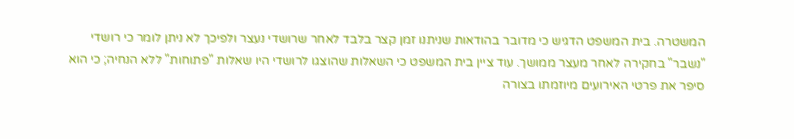המשטרה. בית המשפט הדגיש כי מדובר בהודאות שניתנו זמן קצר בלבד לאחר שרושדי נעצר ולפיכך לא ניתן לומר כי רושדי "נשבר" בחקירה לאחר מעצר ממושך. עוד ציין בית המשפט כי השאלות שהוצגו לרושדי היו שאלות "פתוחות" ללא הנחיה; כי הוא סיפר את פרטי האירועים מיוזמתו בצורה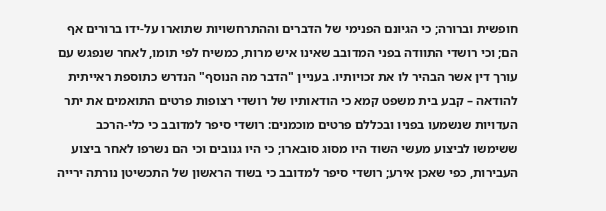חופשית וברורה; כי הגיונם הפנימי של הדברים וההתרחשויות שתוארו על-ידו ברורים אף הם; וכי רושדי התוודה בפני המדובב שאינו איש מרות, כמשיח לפי תומו, לאחר שנפגש עם עורך דין אשר הבהיר לו את זכויותיו. בעניין "הדבר מה הנוסף" הנדרש כתוספת ראייתית להודאה – קבע בית משפט קמא כי הודאותיו של רושדי רצופות פרטים התואמים את יתר העדויות שנשמעו בפניו ובכללם פרטים מוכמנים: רושדי סיפר למדובב כי כלי-הרכב ששימשו לביצוע מעשי השוד היו מסוג סובארו; כי היו גנובים וכי הם נשרפו לאחר ביצוע העבירות, כפי שאכן אירע; רושדי סיפר למדובב כי בשוד הראשון של התכשיטן נורתה ירייה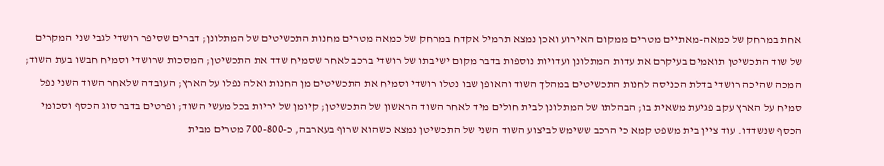אחת במרחק של כמאה-מאתיים מטרים ממקום האירוע ואכן נמצא תרמיל אקדח במרחק של כמאה מטרים מחנות התכשיטים של המתלונן; דברים שסיפר רושדי לגבי שני המקרים של שוד התכשיטן תואמים בעיקרם את עדות המתלונן ועדויות נוספות בדבר מקום ישיבתו של רושדי ברכב לאחר שסמיח שדד את התכשיטן; המסכות שרושדי וסמיח חבשו בעת השוד; המכה שהיכה רושדי בדלת הכניסה לחנות התכשיטים במהלך השוד והאופן שבו נטלו רושדי וסמיח את התכשיטים מן החנות ואלה נפלו על הארץ; העובדה שלאחר השוד השני נפל סמיח על הארץ עקב פגיעת משאית בו; הבהלתו של המתלונן לבית חולים מיד לאחר השוד הראשון של התכשיטן; קיומן של יריות בכל מעשי השוד; ופרטים בדבר סוג הכסף וסכומי הכסף שנשדדו. עוד ציין בית משפט קמא כי הרכב ששימש לביצוע השוד השני של התכשיטן נמצא כשהוא שרוף בעארבה, כ-700-800 מטרים מבית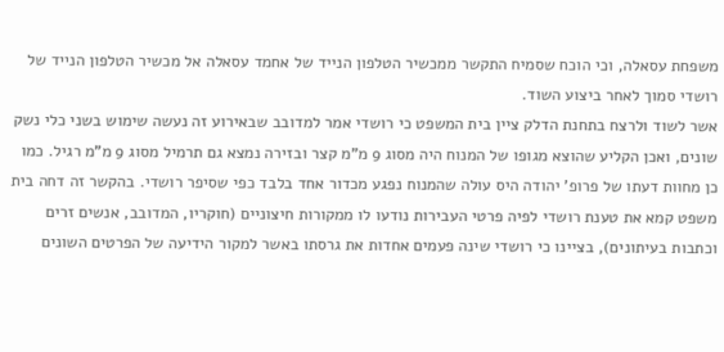משפחת עסאלה, וכי הוכח שסמיח התקשר ממכשיר הטלפון הנייד של אחמד עסאלה אל מכשיר הטלפון הנייד של רושדי סמוך לאחר ביצוע השוד.
אשר לשוד ולרצח בתחנת הדלק ציין בית המשפט כי רושדי אמר למדובב שבאירוע זה נעשה שימוש בשני כלי נשק שונים, ואכן הקליע שהוצא מגופו של המנוח היה מסוג 9 מ"מ קצר ובזירה נמצא גם תרמיל מסוג 9 מ"מ רגיל. כמו כן מחוות דעתו של פרופ' יהודה היס עולה שהמנוח נפגע מכדור אחד בלבד כפי שסיפר רושדי. בהקשר זה דחה בית משפט קמא את טענת רושדי לפיה פרטי העבירות נודעו לו ממקורות חיצוניים (חוקריו, המדובב, אנשים זרים וכתבות בעיתונים), בציינו כי רושדי שינה פעמים אחדות את גרסתו באשר למקור הידיעה של הפרטים השונים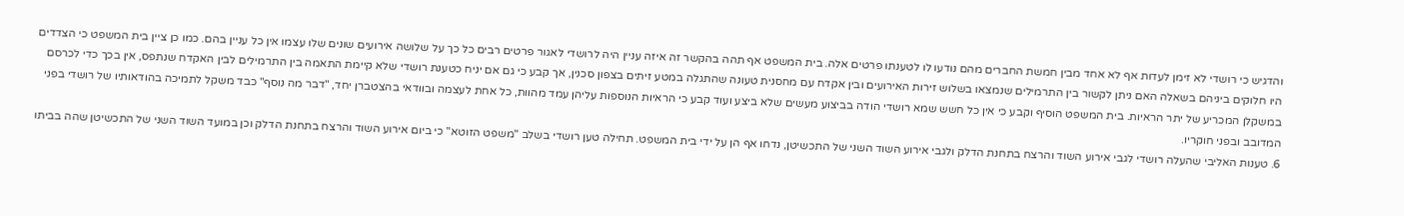והדגיש כי רושדי לא זימן לעדות אף לא אחד מבין חמשת החברים מהם נודעו לו לטענתו פרטים אלה. בית המשפט אף תהה בהקשר זה איזה עניין היה לרושדי לאגור פרטים רבים כל כך על שלושה אירועים שונים שלו עצמו אין כל עניין בהם. כמו כן ציין בית המשפט כי הצדדים היו חלוקים ביניהם בשאלה האם ניתן לקשור בין התרמילים שנמצאו בשלוש זירות האירועים ובין אקדח עם מחסנית טעונה שהתגלה במטע זיתים בצפון סכנין, אך קבע כי גם אם יניח כטענת רושדי שלא קיימת התאמה בין התרמילים לבין האקדח שנתפס, אין בכך כדי לכרסם במשקלן המכריע של יתר הראיות. בית המשפט הוסיף וקבע כי אין כל חשש שמא רושדי הודה בביצוע מעשים שלא ביצע ועוד קבע כי הראיות הנוספות עליהן עמד מהוות, כל אחת לעצמה ובוודאי בהצטברן יחד, "דבר מה נוסף" כבד משקל לתמיכה בהודאותיו של רושדי בפני המדובב ובפני חוקריו.
6. טענות האליבי שהעלה רושדי לגבי אירוע השוד והרצח בתחנת הדלק ולגבי אירוע השוד השני של התכשיטן, נדחו אף הן על ידי בית המשפט. תחילה טען רושדי בשלב "משפט הזוטא" כי ביום אירוע השוד והרצח בתחנת הדלק וכן במועד השוד השני של התכשיטן שהה בביתו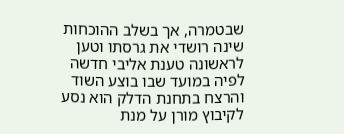שבטמרה, אך בשלב ההוכחות שינה רושדי את גרסתו וטען לראשונה טענת אליבי חדשה לפיה במועד שבו בוצע השוד והרצח בתחנת הדלק הוא נסע לקיבוץ מורן על מנת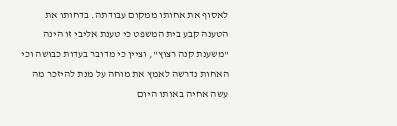לאסוף את אחותו ממקום עבודתה. בדחותו את הטענה קבע בית המשפט כי טענת אליבי זו הינה "משענת קנה רצוץ", וציין כי מדובר בעדות כבושה וכי האחות נדרשה לאמץ את מוחה על מנת להיזכר מה עשה אחיה באותו היום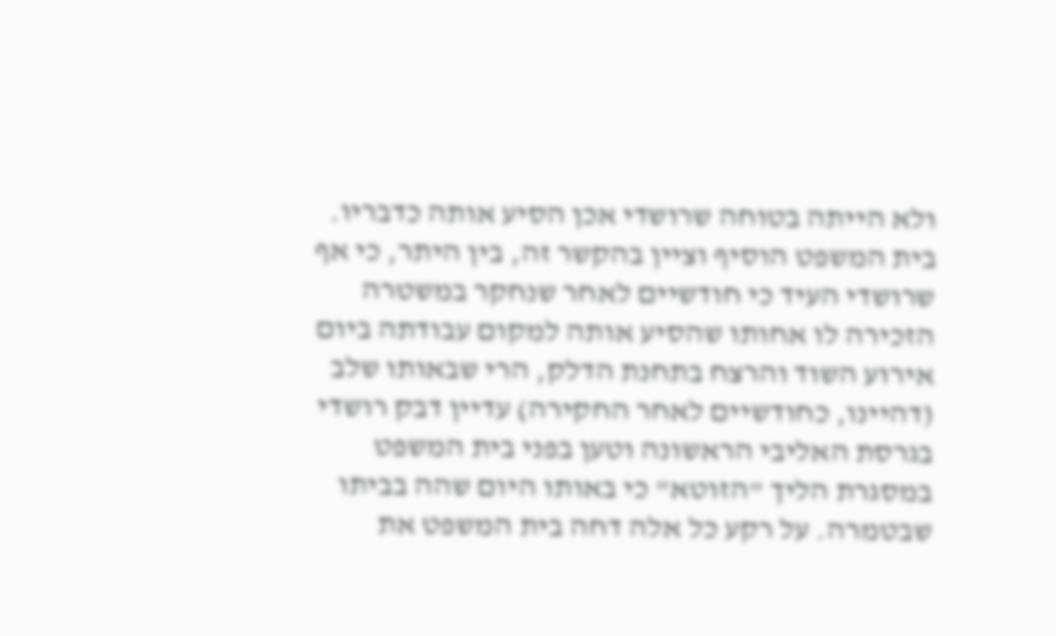ולא הייתה בטוחה שרושדי אכן הסיע אותה כדבריו. בית המשפט הוסיף וציין בהקשר זה, בין היתר, כי אף שרושדי העיד כי חודשיים לאחר שנחקר במשטרה הזכירה לו אחותו שהסיע אותה למקום עבודתה ביום אירוע השוד והרצח בתחנת הדלק, הרי שבאותו שלב (דהיינו, כחודשיים לאחר החקירה) עדיין דבק רושדי בגרסת האליבי הראשונה וטען בפני בית המשפט במסגרת הליך "הזוטא" כי באותו היום שהה בביתו שבטמרה. על רקע כל אלה דחה בית המשפט את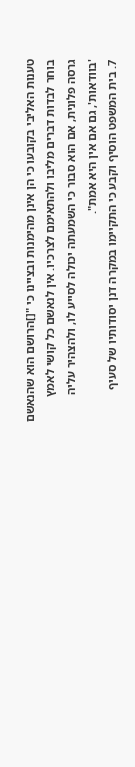טענות האליבי בקובעו כי הן אינן מהימנות ובציינו כי "[]הרושם הוא שהנאשם בוחר לבדות דברים מליבו ולהתאימם לצרכיו. אין לנאשם כל קושי לאמץ גרסה פלונית, אם הוא סבור כי השמעתה יכולה לסייע לו, ולהצהיר עליה 'בוודאות', גם אם אין היא אמת".
7. בית המשפט הוסיף וקבע כי התקיימו במקרה דנן יסודותיו של סעיף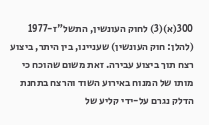300(א)(3) לחוק העונשין, התשל"ז-1977 (להלן: חוק העונשין) שעניינו, בין היתר, ביצוע רצח תוך ביצוע עבירה. זאת משום שהוכח כי מותו של המנוח באירוע השוד והרצח בתחנת הדלק נגרם על-ידי קליע של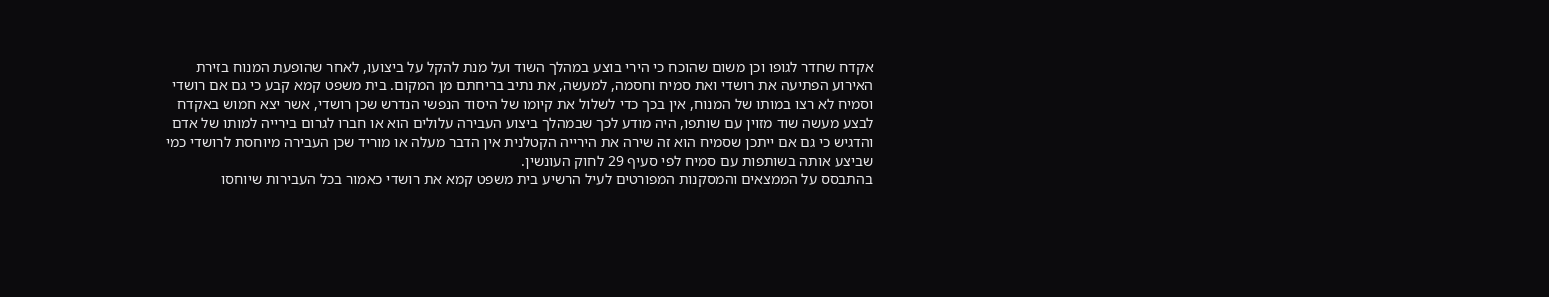אקדח שחדר לגופו וכן משום שהוכח כי הירי בוצע במהלך השוד ועל מנת להקל על ביצועו, לאחר שהופעת המנוח בזירת האירוע הפתיעה את רושדי ואת סמיח וחסמה, למעשה, את נתיב בריחתם מן המקום. בית משפט קמא קבע כי גם אם רושדי וסמיח לא רצו במותו של המנוח, אין בכך כדי לשלול את קיומו של היסוד הנפשי הנדרש שכן רושדי, אשר יצא חמוש באקדח לבצע מעשה שוד מזוין עם שותפו, היה מודע לכך שבמהלך ביצוע העבירה עלולים הוא או חברו לגרום בירייה למותו של אדם והדגיש כי גם אם ייתכן שסמיח הוא זה שירה את הירייה הקטלנית אין הדבר מעלה או מוריד שכן העבירה מיוחסת לרושדי כמי שביצע אותה בשותפות עם סמיח לפי סעיף 29 לחוק העונשין.
בהתבסס על הממצאים והמסקנות המפורטים לעיל הרשיע בית משפט קמא את רושדי כאמור בכל העבירות שיוחסו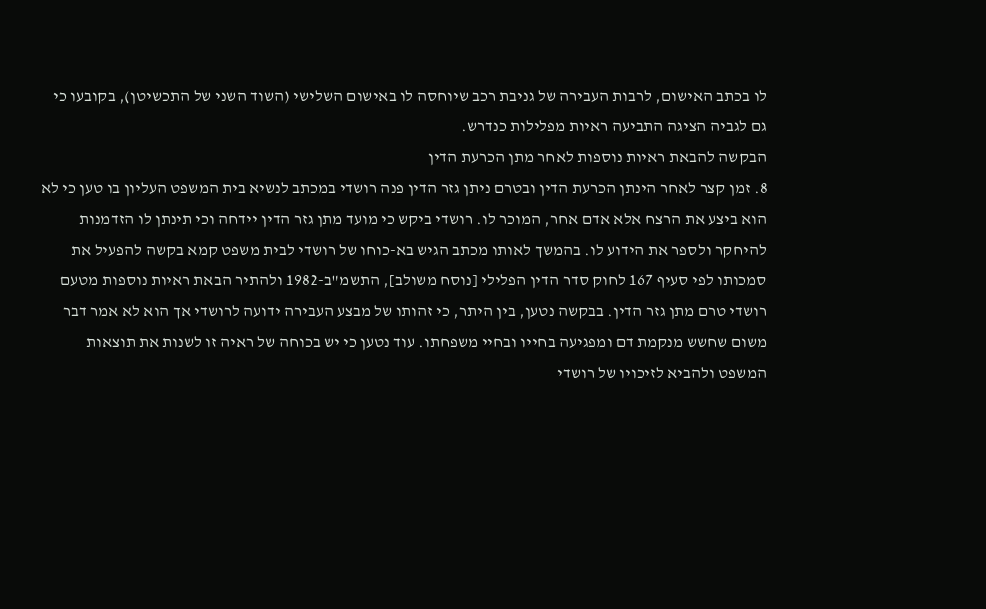לו בכתב האישום, לרבות העבירה של גניבת רכב שיוחסה לו באישום השלישי (השוד השני של התכשיטן), בקובעו כי גם לגביה הציגה התביעה ראיות מפלילות כנדרש.
הבקשה להבאת ראיות נוספות לאחר מתן הכרעת הדין
8. זמן קצר לאחר הינתן הכרעת הדין ובטרם ניתן גזר הדין פנה רושדי במכתב לנשיא בית המשפט העליון בו טען כי לא הוא ביצע את הרצח אלא אדם אחר, המוכר לו. רושדי ביקש כי מועד מתן גזר הדין יידחה וכי תינתן לו הזדמנות להיחקר ולספר את הידוע לו. בהמשך לאותו מכתב הגיש בא-כוחו של רושדי לבית משפט קמא בקשה להפעיל את סמכותו לפי סעיף 167 לחוק סדר הדין הפלילי [נוסח משולב], התשמ"ב-1982 ולהתיר הבאת ראיות נוספות מטעם רושדי טרם מתן גזר הדין. בבקשה נטען, בין היתר, כי זהותו של מבצע העבירה ידועה לרושדי אך הוא לא אמר דבר משום שחשש מנקמת דם ומפגיעה בחייו ובחיי משפחתו. עוד נטען כי יש בכוחה של ראיה זו לשנות את תוצאות המשפט ולהביא לזיכויו של רושדי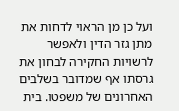ועל כן מן הראוי לדחות את מתן גזר הדין ולאפשר לרשויות החקירה לבחון את גרסתו אף שמדובר בשלבים האחרונים של משפטו. בית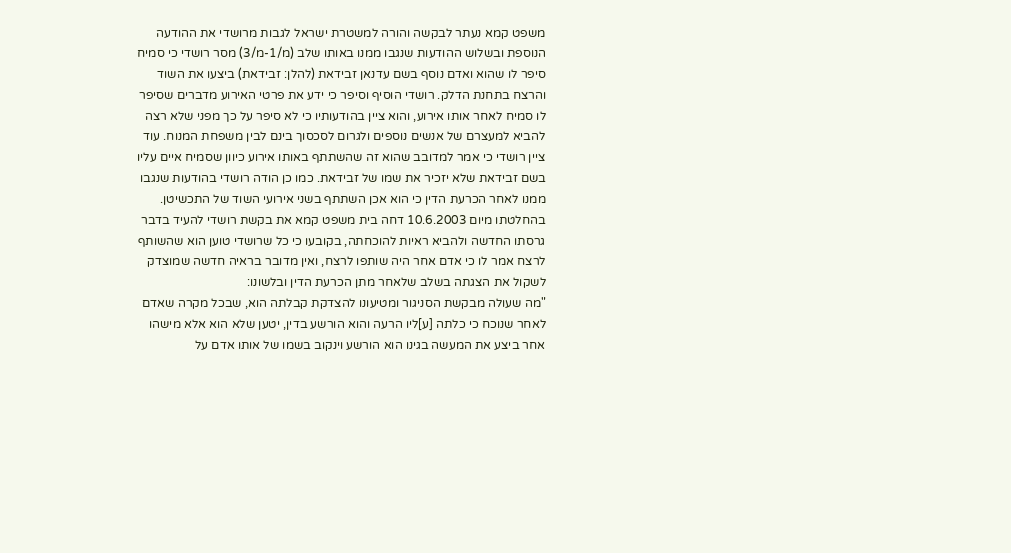משפט קמא נעתר לבקשה והורה למשטרת ישראל לגבות מרושדי את ההודעה הנוספת ובשלוש ההודעות שנגבו ממנו באותו שלב (מ/1-מ/3) מסר רושדי כי סמיח סיפר לו שהוא ואדם נוסף בשם עדנאן זבידאת (להלן: זבידאת) ביצעו את השוד והרצח בתחנת הדלק. רושדי הוסיף וסיפר כי ידע את פרטי האירוע מדברים שסיפר לו סמיח לאחר אותו אירוע, והוא ציין בהודעותיו כי לא סיפר על כך מפני שלא רצה להביא למעצרם של אנשים נוספים ולגרום לסכסוך בינם לבין משפחת המנוח. עוד ציין רושדי כי אמר למדובב שהוא זה שהשתתף באותו אירוע כיוון שסמיח איים עליו בשם זבידאת שלא יזכיר את שמו של זבידאת. כמו כן הודה רושדי בהודעות שנגבו ממנו לאחר הכרעת הדין כי הוא אכן השתתף בשני אירועי השוד של התכשיטן.
בהחלטתו מיום 10.6.2003 דחה בית משפט קמא את בקשת רושדי להעיד בדבר גרסתו החדשה ולהביא ראיות להוכחתה, בקובעו כי כל שרושדי טוען הוא שהשותף לרצח אמר לו כי אדם אחר היה שותפו לרצח, ואין מדובר בראיה חדשה שמוצדק לשקול את הצגתה בשלב שלאחר מתן הכרעת הדין ובלשונו:
"מה שעולה מבקשת הסניגור ומטיעונו להצדקת קבלתה הוא, שבכל מקרה שאדם לאחר שנוכח כי כלתה [ע]ליו הרעה והוא הורשע בדין, יטען שלא הוא אלא מישהו אחר ביצע את המעשה בגינו הוא הורשע וינקוב בשמו של אותו אדם על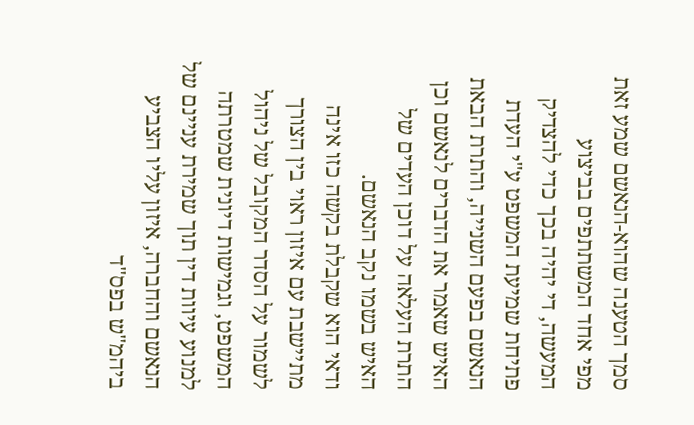סמך הטענה שהוא-הנאשם שמע זאת מפי אחד המשתתפים בביצוע המעשה, די יהיה בכך כדי להצדיק פתיחת שמיעת המשפט ע"י העדת הנאשם בפעם השנייה, והתרת הבאת האיש שאמר את הדברים לנאשם וכן התרת העלאה על דוכן העדים של האיש בשמו נקב הנאשם.
ודאי הוא שקבלת בקשה כזו אינה מתיישבת עם איזון ראוי בין הצורך לשמור על הסדר המקובל של ניהול המשפט, וגמישות דיונית שמטרתה למנוע עיוות דין תוך שמירת עניינם של הנאשם והחברה, איזון עליו הצביע ביהמ"ש בפס"ד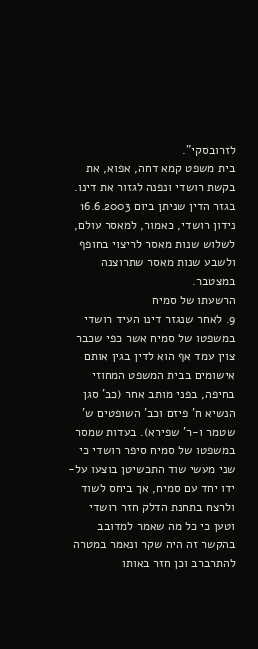לזרובסקי".
בית משפט קמא דחה, אפוא, את בקשת רושדי ונפנה לגזור את דינו. בגזר הדין שניתן ביום 16.6.2003 נידון רושדי, כאמור, למאסר עולם, לשלוש שנות מאסר לריצוי בחופף ולשבע שנות מאסר שתרוצנה במצטבר.
הרשעתו של סמיח
9. לאחר שנגזר דינו העיד רושדי במשפטו של סמיח אשר כפי שכבר צוין עמד אף הוא לדין בגין אותם אישומים בבית המשפט המחוזי בחיפה, בפני מותב אחר (כב' סגן הנשיא ח' פיזם וכב' השופטים ש' שטמר ו-ר' שפירא). בעדות שמסר במשפטו של סמיח סיפר רושדי כי שני מעשי שוד התכשיטן בוצעו על-ידו יחד עם סמיח, אך ביחס לשוד ולרצח בתחנת הדלק חזר רושדי וטען כי כל מה שאמר למדובב בהקשר זה היה שקר ונאמר במטרה להתרברב וכן חזר באותו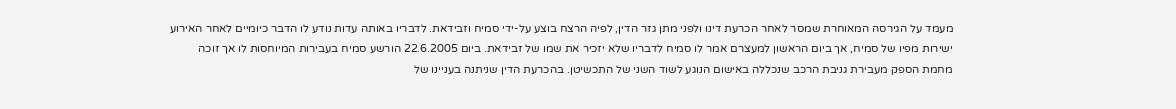מעמד על הגירסה המאוחרת שמסר לאחר הכרעת דינו ולפני מתן גזר הדין, לפיה הרצח בוצע על-ידי סמיח וזבידאת. לדבריו באותה עדות נודע לו הדבר כיומיים לאחר האירוע ישירות מפיו של סמיח, אך ביום הראשון למעצרם אמר לו סמיח לדבריו שלא יזכיר את שמו של זבידאת. ביום 22.6.2005 הורשע סמיח בעבירות המיוחסות לו אך זוכה מחמת הספק מעבירת גניבת הרכב שנכללה באישום הנוגע לשוד השני של התכשיטן. בהכרעת הדין שניתנה בעניינו של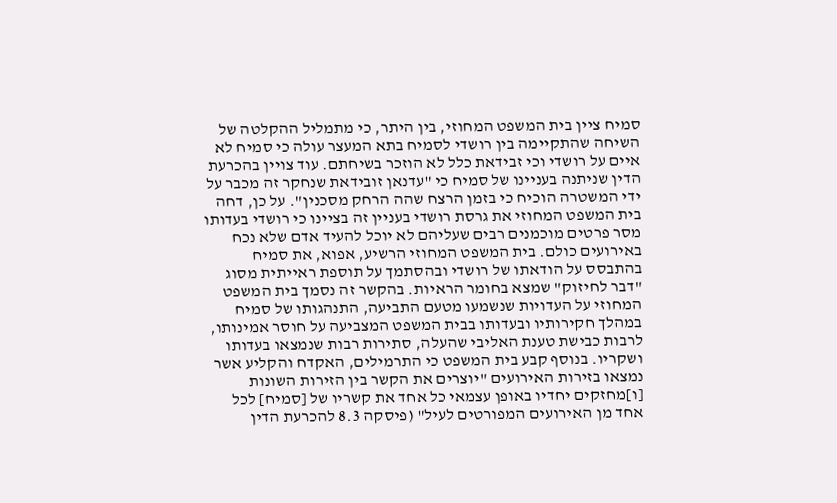סמיח ציין בית המשפט המחוזי, בין היתר, כי מתמליל ההקלטה של השיחה שהתקיימה בין רושדי לסמיח בתא המעצר עולה כי סמיח לא איים על רושדי וכי זבידאת כלל לא הוזכר בשיחתם. עוד צויין בהכרעת הדין שניתנה בעניינו של סמיח כי "עדנאן זובידאת שנחקר זה מכבר על ידי המשטרה הוכיח כי בזמן הרצח שהה הרחק מסכנין". על כן, דחה בית המשפט המחוזי את גרסת רושדי בעניין זה בציינו כי רושדי בעדותו מסר פרטים מוכמנים רבים שעליהם לא יוכל להעיד אדם שלא נכח באירועים כולם. בית המשפט המחוזי הרשיע, אפוא, את סמיח בהתבסס על הודאתו של רושדי ובהסתמך על תוספת ראייתית מסוג "דבר לחיזוק" שמצא בחומר הראיות. בהקשר זה נסמך בית המשפט המחוזי על העדויות שנשמעו מטעם התביעה, התנהגותו של סמיח במהלך חקירותיו ובעדותו בבית המשפט המצביעה על חוסר אמינותו, לרבות כבישת טענת האליבי שהעלה, סתירות רבות שנמצאו בעדותו ושקריו. בנוסף קבע בית המשפט כי התרמילים, האקדח והקליע אשר נמצאו בזירות האירועים "יוצרים את הקשר בין הזירות השונות [ו]מחזקים יחדיו באופן עצמאי כל אחד את קשריו של [סמיח] לכל אחד מן האירועים המפורטים לעיל" (פיסקה 8.3 להכרעת הדין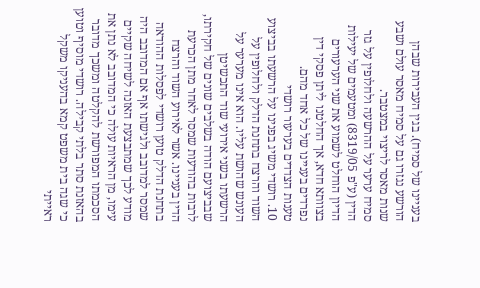בעניינו של סמיח). בגין העבירות שבהן הורשע נגזרו גם על סמיח מאסר עולם ושבע שנות מאסר לריצוי במצטבר.
סמיח ערער על ההרשעה ולחלופין על גזר הדין (ע"פ 8319/05) ומטעמים של יעילות הדיון הוחלט לשמוע את שני הערעורים בצוותא חדא, אך החלטנו ליתן פסקי דין נפרדים בעניינו של כל אחד מהם.
טענות הצדדים בערעור רושדי
10. רושדי משיג בפנינו על הרשעתו בביצוע השוד והרצח בתחנת הדלק ולחלופין על העונש שהושת עליו. הוא אינו מערער על הרשעתו בשני אירועי שוד התכשיטן שבביצועם הודה בשלבים שונים של חקירתו, לרבות בהודעות שמסר לאחר מתן הכרעת הדין בעניינו. אשר לאירוע השוד והרצח בתחנת הדלק טוען רושדי לפסלות ההודאה שמסר למדובב ולגישתו אף אם המדובב היה מודע לכך שמתבצעת האזנה לשיחה שקיים עימו, מן הראיות עולה כי המדובב לא נתן את הסכמתו המפורשת להקלטה ומשכך מדובר בהאזנת סתר בלתי קבילה. רושדי מוסיף וטוען כי שגה בית משפט קמא בהעניקו משקל ראייתי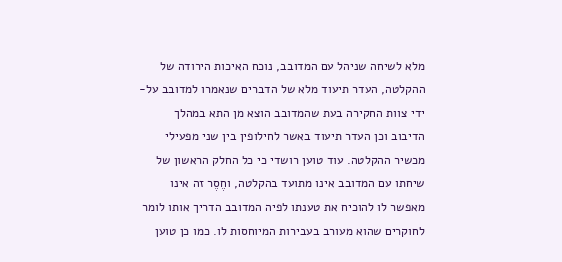מלא לשיחה שניהל עם המדובב, נוכח האיכות הירודה של ההקלטה, העדר תיעוד מלא של הדברים שנאמרו למדובב על-ידי צוות החקירה בעת שהמדובב הוצא מן התא במהלך הדיבוב וכן העדר תיעוד באשר לחילופין בין שני מפעילי מכשיר ההקלטה. עוד טוען רושדי כי כל החלק הראשון של שיחתו עם המדובב אינו מתועד בהקלטה, וחֶסֶר זה אינו מאפשר לו להוכיח את טענתו לפיה המדובב הדריך אותו לומר לחוקרים שהוא מעורב בעבירות המיוחסות לו. כמו כן טוען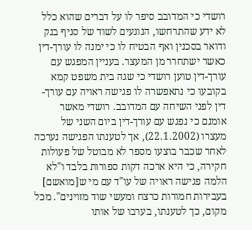רושדי כי המדובב סיפר לו על דברים שהוא כלל לא ידע שהתרחשו, הנוגעים לשוד של סניף בנק ודואר בסכנין ואף הבטיח לו כי ימנה לו עורך-דין כאשר ישתחרר מן המעצר. בעניין המפגש עם עורך-דין טוען רושדי כי שגה בית משפט קמא בקובעו כי נתאפשרה לו פגישה ראויה עם עורך-דין לפני השיחה עם המדובב. רושדי מאשר אומנם כי נפגש עם עורך-דין ביום השני של מעצרו (22.1.2002), אך לטענתו הפגישה נערכה לאחר שכבר בוצעו מספר לא מבוטל של פעולות חקירה, כי היא ארכה דקות ספורות בלבד ו"לא הלמה פגישה ראויה של עו"ד עם מי ש[מואשם] בעבירות חמורות כרצח ומעשי שוד מזוינים". מכל מקום, כך לטענתו, בערבו של אותו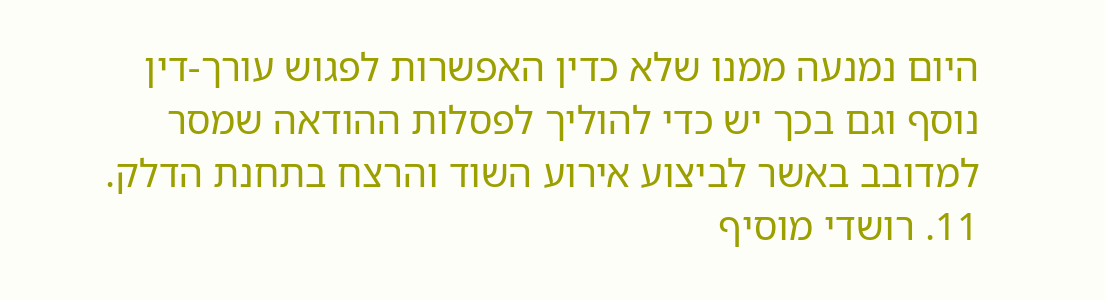היום נמנעה ממנו שלא כדין האפשרות לפגוש עורך-דין נוסף וגם בכך יש כדי להוליך לפסלות ההודאה שמסר למדובב באשר לביצוע אירוע השוד והרצח בתחנת הדלק.
11. רושדי מוסיף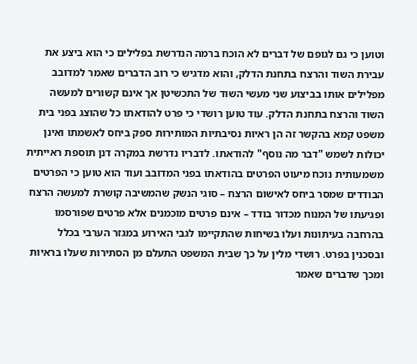וטוען כי גם לגופם של דברים לא הוכח ברמה הנדרשת בפלילים כי הוא ביצע את עבירת השוד והרצח בתחנת הדלק, והוא מדגיש כי רוב הדברים שאמר למדובב מפלילים אותו בביצוע שני מעשי השוד של התכשיטן אך אינם קשורים למעשה השוד והרצח בתחנת הדלק. עוד טוען רושדי כי פרט להודאתו כל שהוצג בפני בית משפט קמא בהקשר זה הן ראיות נסיבתיות המותירות ספק ביחס לאשמתו ואינן יכולות לשמש "דבר מה נוסף" להודאתו. לדבריו נדרשת במקרה דנן תוספת ראייתית משמעותית נוכח מיעוט הפרטים בהודאתו בפני המדובב ועוד הוא טוען כי הפרטים הבודדים שמסר ביחס לאישום הרצח – סוגי הנשק שהמשיבה קושרת למעשה הרצח ופגיעתו של המנוח מכדור בודד – אינם פרטים מוכמנים אלא פרטים שפורסמו בהרחבה בעיתונות ועלו בשיחות שהתקיימו לגבי האירוע במגזר הערבי בכלל ובסכנין בפרט. רושדי מלין על כך שבית המשפט התעלם מן הסתירות שעלו בראיות ומכך שדברים שאמר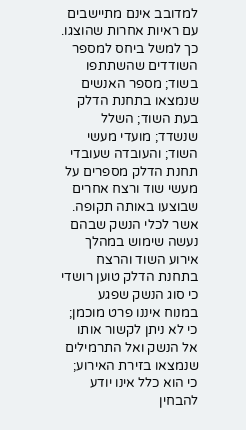למדובב אינם מתיישבים עם ראיות אחרות שהוצגו. כך למשל ביחס למספר השודדים שהשתתפו בשוד; מספר האנשים שנמצאו בתחנת הדלק בעת השוד; השלל שנשדד; מועדי מעשי השוד; והעובדה שעובדי תחנת הדלק מספרים על מעשי שוד ורצח אחרים שבוצעו באותה תקופה. אשר לכלי הנשק שבהם נעשה שימוש במהלך אירוע השוד והרצח בתחנת הדלק טוען רושדי כי סוג הנשק שפגע במנוח איננו פרט מוכמן; כי לא ניתן לקשור אותו אל הנשק ואל התרמילים שנמצאו בזירת האירוע; כי הוא כלל אינו יודע להבחין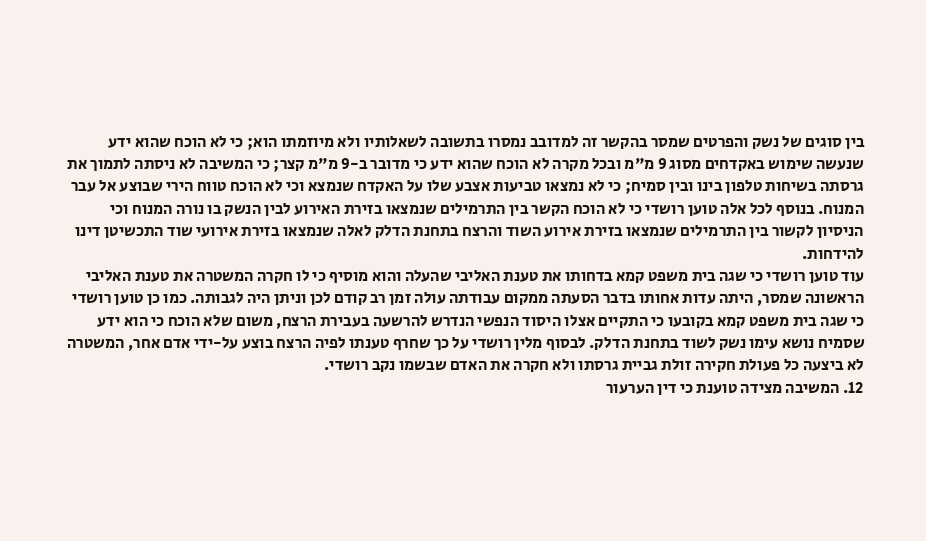בין סוגים של נשק והפרטים שמסר בהקשר זה למדובב נמסרו בתשובה לשאלותיו ולא מיוזמתו הוא; כי לא הוכח שהוא ידע שנעשה שימוש באקדחים מסוג 9 מ"מ ובכל מקרה לא הוכח שהוא ידע כי מדובר ב-9 מ"מ קצר; כי המשיבה לא ניסתה לתמוך את גרסתה בשיחות טלפון בינו ובין סמיח; כי לא נמצאו טביעות אצבע שלו על האקדח שנמצא וכי לא הוכח טווח הירי שבוצע אל עבר המנוח. בנוסף לכל אלה טוען רושדי כי לא הוכח הקשר בין התרמילים שנמצאו בזירת האירוע לבין הנשק בו נורה המנוח וכי הניסיון לקשור בין התרמילים שנמצאו בזירת אירוע השוד והרצח בתחנת הדלק לאלה שנמצאו בזירת אירועי שוד התכשיטן דינו להידחות.
עוד טוען רושדי כי שגה בית משפט קמא בדחותו את טענת האליבי שהעלה והוא מוסיף כי לו חקרה המשטרה את טענת האליבי הראשונה שמסר, היתה עדות אחותו בדבר הסעתה ממקום עבודתה עולה זמן רב קודם לכן וניתן היה לגבותה. כמו כן טוען רושדי כי שגה בית משפט קמא בקובעו כי התקיים אצלו היסוד הנפשי הנדרש להרשעה בעבירת הרצח, משום שלא הוכח כי הוא ידע שסמיח נושא עימו נשק לשוד בתחנת הדלק. לבסוף מלין רושדי על כך שחרף טענתו לפיה הרצח בוצע על-ידי אדם אחר, המשטרה לא ביצעה כל פעולת חקירה זולת גביית גרסתו ולא חקרה את האדם שבשמו נקב רושדי.
12. המשיבה מצידה טוענת כי דין הערעור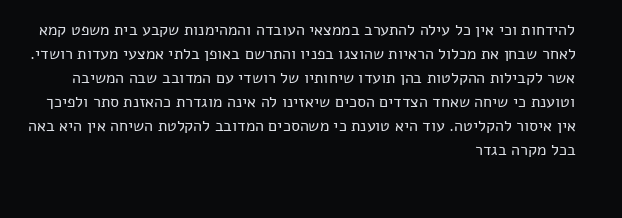להידחות וכי אין כל עילה להתערב בממצאי העובדה והמהימנות שקבע בית משפט קמא לאחר שבחן את מכלול הראיות שהוצגו בפניו והתרשם באופן בלתי אמצעי מעדות רושדי.
אשר לקבילות ההקלטות בהן תועדו שיחותיו של רושדי עם המדובב שבה המשיבה וטוענת כי שיחה שאחד הצדדים הסכים שיאזינו לה אינה מוגדרת כהאזנת סתר ולפיכך אין איסור להקליטה. עוד היא טוענת כי משהסכים המדובב להקלטת השיחה אין היא באה בכל מקרה בגדר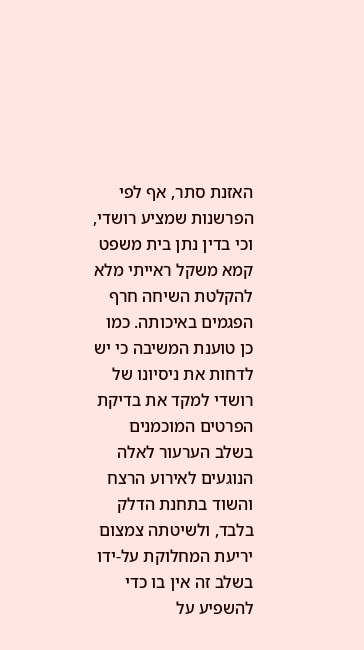האזנת סתר, אף לפי הפרשנות שמציע רושדי, וכי בדין נתן בית משפט קמא משקל ראייתי מלא להקלטת השיחה חרף הפגמים באיכותה. כמו כן טוענת המשיבה כי יש לדחות את ניסיונו של רושדי למקד את בדיקת הפרטים המוכמנים בשלב הערעור לאלה הנוגעים לאירוע הרצח והשוד בתחנת הדלק בלבד, ולשיטתה צמצום יריעת המחלוקת על-ידו בשלב זה אין בו כדי להשפיע על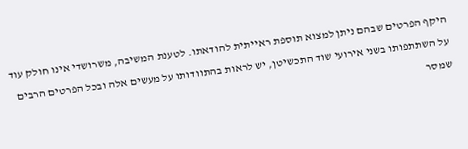היקף הפרטים שבהם ניתן למצוא תוספת ראייתית להודאתו. לטענת המשיבה, משרושדי אינו חולק עוד על השתתפותו בשני אירועי שוד התכשיטן, יש לראות בהתוודותו על מעשים אלה ובכל הפרטים הרבים שמסר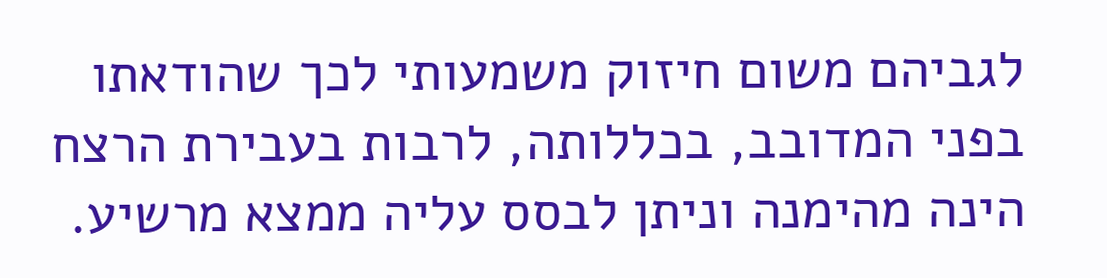לגביהם משום חיזוק משמעותי לכך שהודאתו בפני המדובב, בכללותה, לרבות בעבירת הרצח הינה מהימנה וניתן לבסס עליה ממצא מרשיע.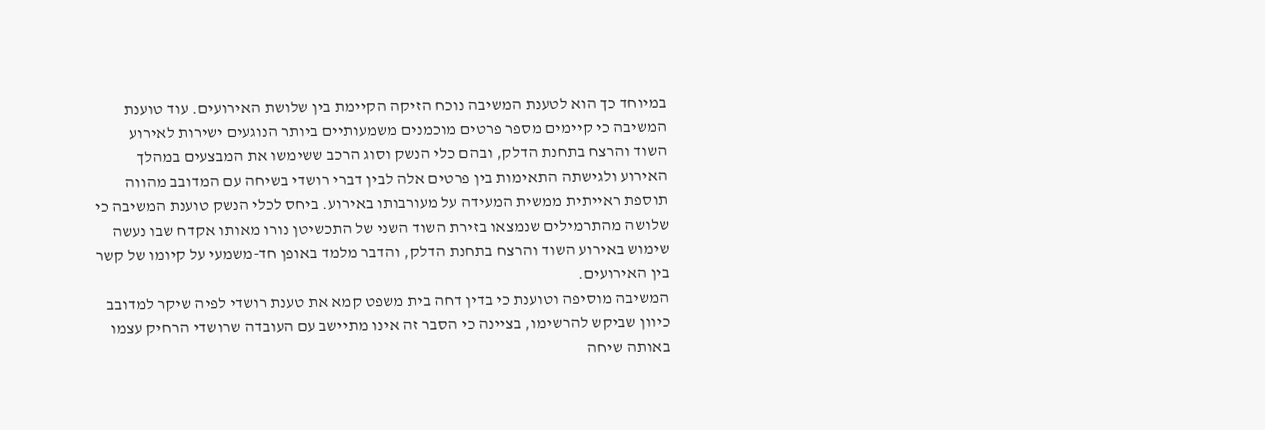במיוחד כך הוא לטענת המשיבה נוכח הזיקה הקיימת בין שלושת האירועים. עוד טוענת המשיבה כי קיימים מספר פרטים מוכמנים משמעותיים ביותר הנוגעים ישירות לאירוע השוד והרצח בתחנת הדלק, ובהם כלי הנשק וסוג הרכב ששימשו את המבצעים במהלך האירוע ולגישתה התאימות בין פרטים אלה לבין דברי רושדי בשיחה עם המדובב מהווה תוספת ראייתית ממשית המעידה על מעורבותו באירוע. ביחס לכלי הנשק טוענת המשיבה כי שלושה מהתרמילים שנמצאו בזירת השוד השני של התכשיטן נורו מאותו אקדח שבו נעשה שימוש באירוע השוד והרצח בתחנת הדלק, והדבר מלמד באופן חד-משמעי על קיומו של קשר בין האירועים.
המשיבה מוסיפה וטוענת כי בדין דחה בית משפט קמא את טענת רושדי לפיה שיקר למדובב כיוון שביקש להרשימו, בציינה כי הסבר זה אינו מתיישב עם העובדה שרושדי הרחיק עצמו באותה שיחה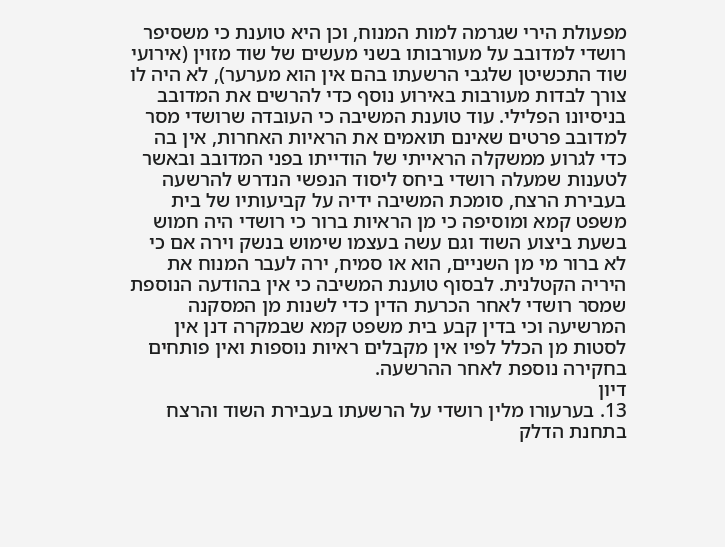מפעולת הירי שגרמה למות המנוח, וכן היא טוענת כי משסיפר רושדי למדובב על מעורבותו בשני מעשים של שוד מזוין (אירועי שוד התכשיטן שלגבי הרשעתו בהם אין הוא מערער), לא היה לו צורך לבדות מעורבות באירוע נוסף כדי להרשים את המדובב בניסיונו הפלילי. עוד טוענת המשיבה כי העובדה שרושדי מסר למדובב פרטים שאינם תואמים את הראיות האחרות, אין בה כדי לגרוע ממשקלה הראייתי של הודייתו בפני המדובב ובאשר לטענות שמעלה רושדי ביחס ליסוד הנפשי הנדרש להרשעה בעבירת הרצח, סומכת המשיבה ידיה על קביעותיו של בית משפט קמא ומוסיפה כי מן הראיות ברור כי רושדי היה חמוש בשעת ביצוע השוד וגם עשה בעצמו שימוש בנשק וירה אם כי לא ברור מי מן השניים, הוא או סמיח, ירה לעבר המנוח את היריה הקטלנית. לבסוף טוענת המשיבה כי אין בהודעה הנוספת שמסר רושדי לאחר הכרעת הדין כדי לשנות מן המסקנה המרשיעה וכי בדין קבע בית משפט קמא שבמקרה דנן אין לסטות מן הכלל לפיו אין מקבלים ראיות נוספות ואין פותחים בחקירה נוספת לאחר ההרשעה.
דיון
13. בערעורו מלין רושדי על הרשעתו בעבירת השוד והרצח בתחנת הדלק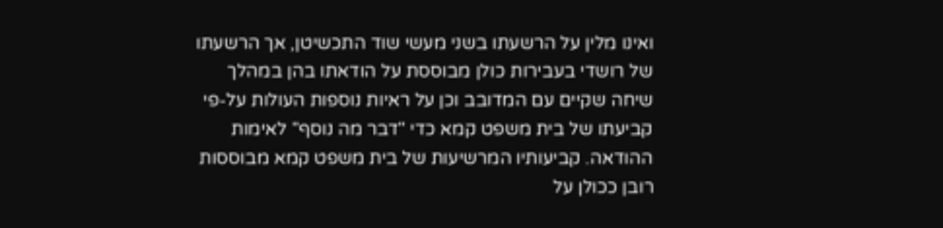ואינו מלין על הרשעתו בשני מעשי שוד התכשיטן, אך הרשעתו של רושדי בעבירות כולן מבוססת על הודאתו בהן במהלך שיחה שקיים עם המדובב וכן על ראיות נוספות העולות על-פי קביעתו של בית משפט קמא כדי "דבר מה נוסף" לאימות ההודאה. קביעותיו המרשיעות של בית משפט קמא מבוססות רובן ככולן על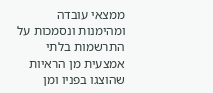ממצאי עובדה ומהימנות ונסמכות על התרשמות בלתי אמצעית מן הראיות שהוצגו בפניו ומן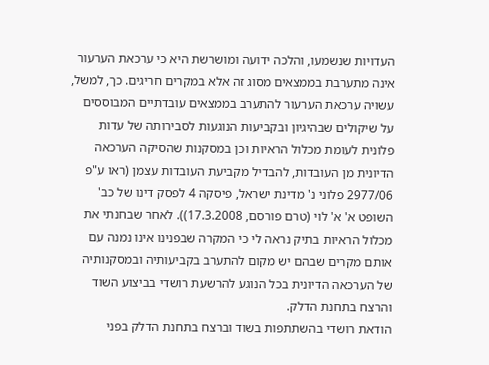העדויות שנשמעו, והלכה ידועה ומושרשת היא כי ערכאת הערעור אינה מתערבת בממצאים מסוג זה אלא במקרים חריגים. כך, למשל, עשויה ערכאת הערעור להתערב בממצאים עובדתיים המבוססים על שיקולים שבהיגיון ובקביעות הנוגעות לסבירותה של עדות פלונית לעומת מכלול הראיות וכן במסקנות שהסיקה הערכאה הדיונית מן העובדות, להבדיל מקביעת העובדות עצמן (ראו ע"פ 2977/06 פלוני נ' מדינת ישראל, פיסקה 4 לפסק דינו של כב' השופט א' א' לוי (טרם פורסם, 17.3.2008)). לאחר שבחנתי את מכלול הראיות בתיק נראה לי כי המקרה שבפנינו אינו נמנה עם אותם מקרים שבהם יש מקום להתערב בקביעותיה ובמסקנותיה של הערכאה הדיונית בכל הנוגע להרשעת רושדי בביצוע השוד והרצח בתחנת הדלק.
הודאת רושדי בהשתתפות בשוד וברצח בתחנת הדלק בפני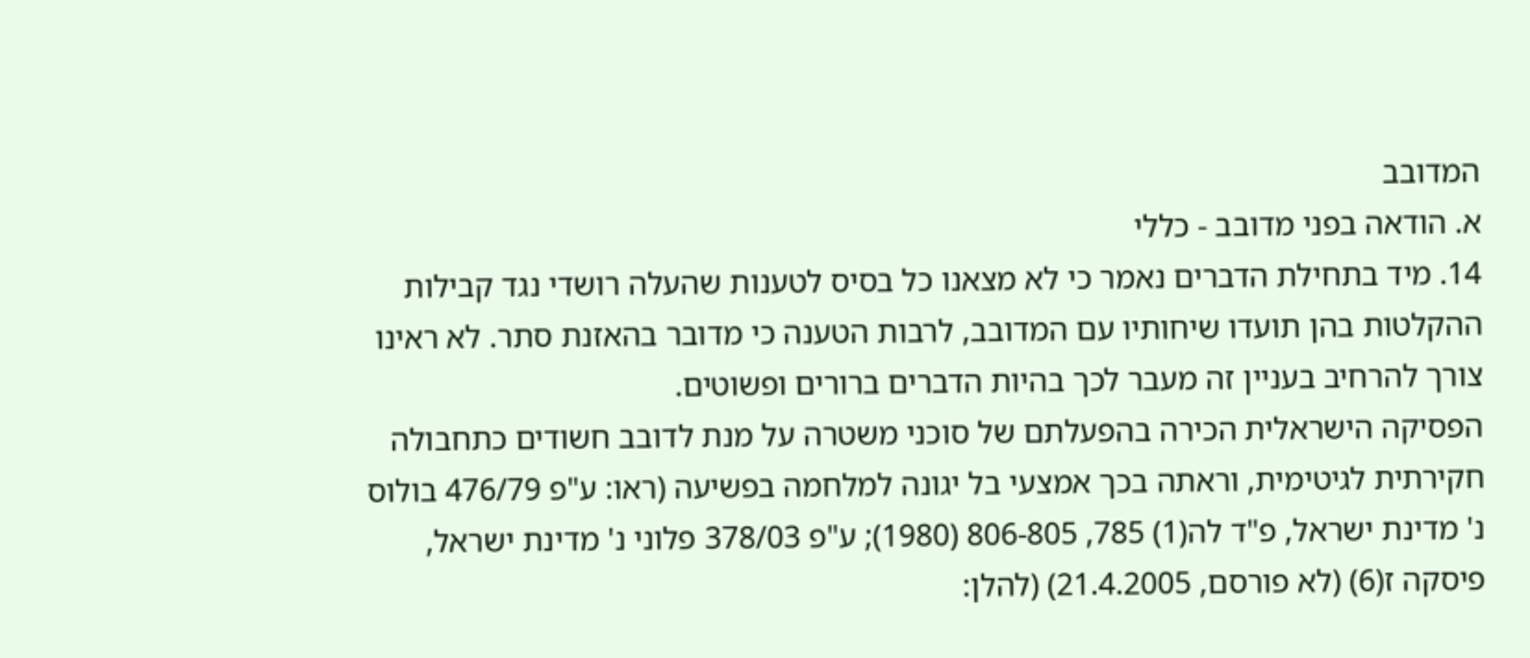המדובב
א. הודאה בפני מדובב - כללי
14. מיד בתחילת הדברים נאמר כי לא מצאנו כל בסיס לטענות שהעלה רושדי נגד קבילות ההקלטות בהן תועדו שיחותיו עם המדובב, לרבות הטענה כי מדובר בהאזנת סתר. לא ראינו צורך להרחיב בעניין זה מעבר לכך בהיות הדברים ברורים ופשוטים.
הפסיקה הישראלית הכירה בהפעלתם של סוכני משטרה על מנת לדובב חשודים כתחבולה חקירתית לגיטימית, וראתה בכך אמצעי בל יגונה למלחמה בפשיעה (ראו: ע"פ 476/79 בולוס נ' מדינת ישראל, פ"ד לה(1) 785, 806-805 (1980); ע"פ 378/03 פלוני נ' מדינת ישראל, פיסקה ז(6) (לא פורסם, 21.4.2005) (להלן: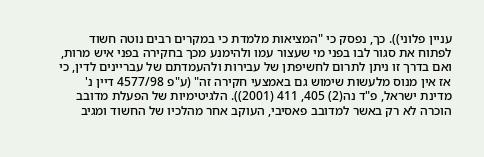עניין פלוני)). כך, נפסק כי "המציאות מלמדת כי במקרים רבים נוטה חשוד לפתוח את סגור לבו בפני מי שעצור עמו ולהימנע מכך בחקירה בפני איש מרות, ואם בדרך זו ניתן לתרום לחשיפתן של עבירות ולהעמדתם של עבריינים לדין, כי אז אין מנוס מלעשות שימוש גם באמצעי חקירה זה" (ע"פ 4577/98 דיין נ' מדינת ישראל, פ"ד נה(2) 405, 411 (2001)). הלגיטימיות של הפעלת מדובב הוכרה לא רק באשר למדובב פאסיבי, העוקב אחר מהלכיו של החשוד ומגיב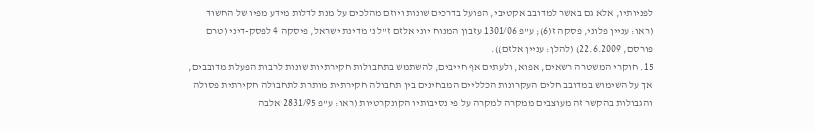לפניותיו, אלא גם באשר למדובב אקטיבי, הפועל בדרכים שונות ויוזם מהלכים על מנת לדלות מידע מפיו של החשוד (ראו: עניין פלוני, פסקה ז(6); ע"פ 1301/06 עזבון המנוח יוני אלזם ז"ל נ' מדינת ישראל, פיסקה 4 לפסק-דיני (טרם פורסם, 22.6.2009) (להלן: עניין אלזם)).
15. חוקרי המשטרה רשאים, אפוא, ולעתים אף חייבים, להשתמש בתחבולות חקירתיות שונות לרבות הפעלת מדובבים, אך על השימוש במדובב חלים העקרונות הכלליים המבחינים בין תחבולה חקירתית מותרת לתחבולה חקירתית פסולה והגבולות בהקשר זה מעוצבים ממקרה למקרה על פי נסיבותיו הקונקרטיות (ראו: ע"פ 2831/95 אלבה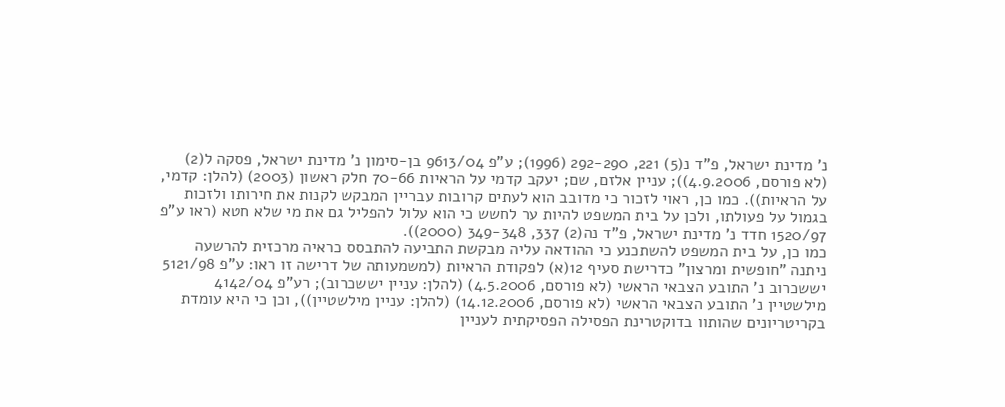נ' מדינת ישראל, פ"ד נ(5) 221, 292-290 (1996); ע"פ 9613/04 בן-סימון נ' מדינת ישראל, פסקה ל(2) (לא פורסם, 4.9.2006)); עניין אלזם, שם; יעקב קדמי על הראיות 70-66 חלק ראשון (2003) (להלן: קדמי, על הראיות)). כמו כן, ראוי לזכור כי מדובב הוא לעתים קרובות עבריין המבקש לקנות את חירותו ולזכות בגמול על פעולתו, ולכן על בית המשפט להיות ער לחשש כי הוא עלול להפליל גם את מי שלא חטא (ראו ע"פ 1520/97 חדד נ' מדינת ישראל, פ"ד נה(2) 337, 349-348 (2000)).
כמו כן, על בית המשפט להשתכנע כי ההודאה עליה מבקשת התביעה להתבסס כראיה מרכזית להרשעה ניתנה "חופשית ומרצון" כדרישת סעיף 12(א) לפקודת הראיות (למשמעותה של דרישה זו ראו: ע"פ 5121/98 יששכרוב נ' התובע הצבאי הראשי (לא פורסם, 4.5.2006) (להלן: עניין יששכרוב); רע"פ 4142/04 מילשטיין נ' התובע הצבאי הראשי (לא פורסם, 14.12.2006) (להלן: עניין מילשטיין)), וכן כי היא עומדת בקריטריונים שהותוו בדוקטרינת הפסילה הפסיקתית לעניין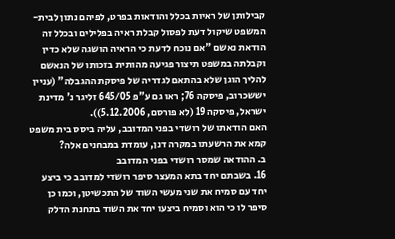קבילותן של ראיות בכלל והודאות בפרט, לפיהם נתון לבית-המשפט שיקול דעת לפסול קבלת ראיה בפלילים ובכלל זה הודאת נאשם "אם נוכח לדעת כי הראיה הושגה שלא כדין וקבלתה במשפט תיצור פגיעה מהותית בזכותו של הנאשם להליך הוגן שלא בהתאם לגדריה של פיסקת ההגבלה" (עניין יששכרוב, פיסקה 76; ראו גם ע"פ 645/05 זליגר נ' מדינת ישראל, פיסקה 19 (לא פורסם, 5.12.2006)).
האם הודאתו של רושדי בפני המדובב, עליה ביסס בית משפט קמא את הרשעתו במקרה דנן, עומדת במבחנים אלה?
ב. ההודאה שמסר רושדי בפני המדובב
16. בשבתם יחד בתא המעצר סיפר רושדי למדובב כי ביצע יחד עם סמיח את שני מעשי השוד של התכשיטן, וכמו כן סיפר לו כי הוא וסמיח ביצעו יחד את השוד בתחנת הדלק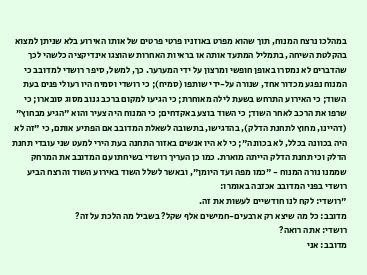במהלכו נרצח המנוח, תוך שהוא מפרט באוזניו פרטי פרטים של אותו האירוע בלא שניתן למצוא בהקלטת השיחה, בתמליל המתעד אותה או בראיות האחרות שהוצגו אינדיקציה כלשהי לכך שהדברים לא נמסרו באופן חופשי ומרצון על ידי המערער. כך, למשל, סיפר רושדי למדובב כי המנוח נפגע מכדור אחד, שנורה על-ידי שותפו (סמיח); כי רושדי וסמיח היו רעולי פנים בעת השוד; כי האירוע התרחש בשעת לילה מאוחרת; כי הגיעו למקום ברכב גנוב מסוג סובארו; כי שרפו את הרכב לאחר השוד; כי השוד בוצע באקדחים; כי המנוח היה צעיר והוא "הגיע מבחוץ" (דהיינו, מחוץ לתחנת הדלק), בהדגישו, בתשובה לשאלת המדובב אם הפתיע אותם, כי "זה לא היה בכוונה בכלל, לא בכוונה"; כי לא היו אנשים באזור התחנה בעת הירי למעט שני עובדי תחנת הדלק וכי תחנת הדלק הייתה מוארת. כמו כן העריך רושדי בשיחתו עם המדובב את המרחק שממנו נורה המנוח - "כמו מפה ועד היומן", ובאשר לשלל השוד באירוע השוד והרצח הביע רושדי בפני המדובב אכזבה באומרו:
"רושדי: לקח לנו חודשיים לעשות את זה.
מדובב: כל מה שיצא רק ארבעים-חמישים אלף שקל? בשביל מה הלכת על זה?
רושדי: אתה רואה?
מדובב: אני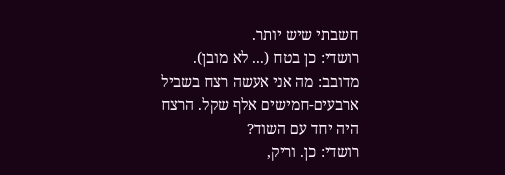חשבתי שיש יותר.
רושדי: כן בטח (... לא מובן).
מדובב: מה אני אעשה רצח בשביל ארבעים-חמישים אלף שקל. הרצח היה יחד עם השוד?
רושדי: כן. וריק,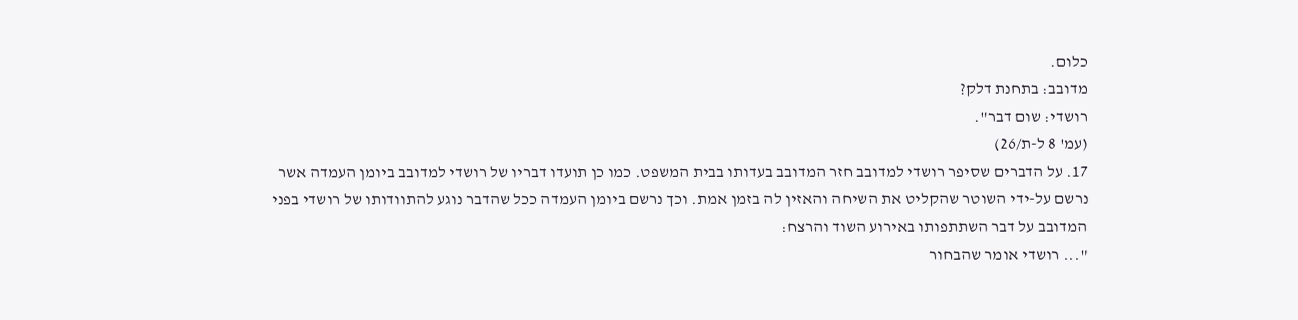כלום.
מדובב: בתחנת דלק?
רושדי: שום דבר".
(עמ' 8 ל-ת/26)
17. על הדברים שסיפר רושדי למדובב חזר המדובב בעדותו בבית המשפט. כמו כן תועדו דבריו של רושדי למדובב ביומן העמדה אשר נרשם על-ידי השוטר שהקליט את השיחה והאזין לה בזמן אמת. וכך נרשם ביומן העמדה ככל שהדבר נוגע להתוודותו של רושדי בפני המדובב על דבר השתתפותו באירוע השוד והרצח:
"... רושדי אומר שהבחור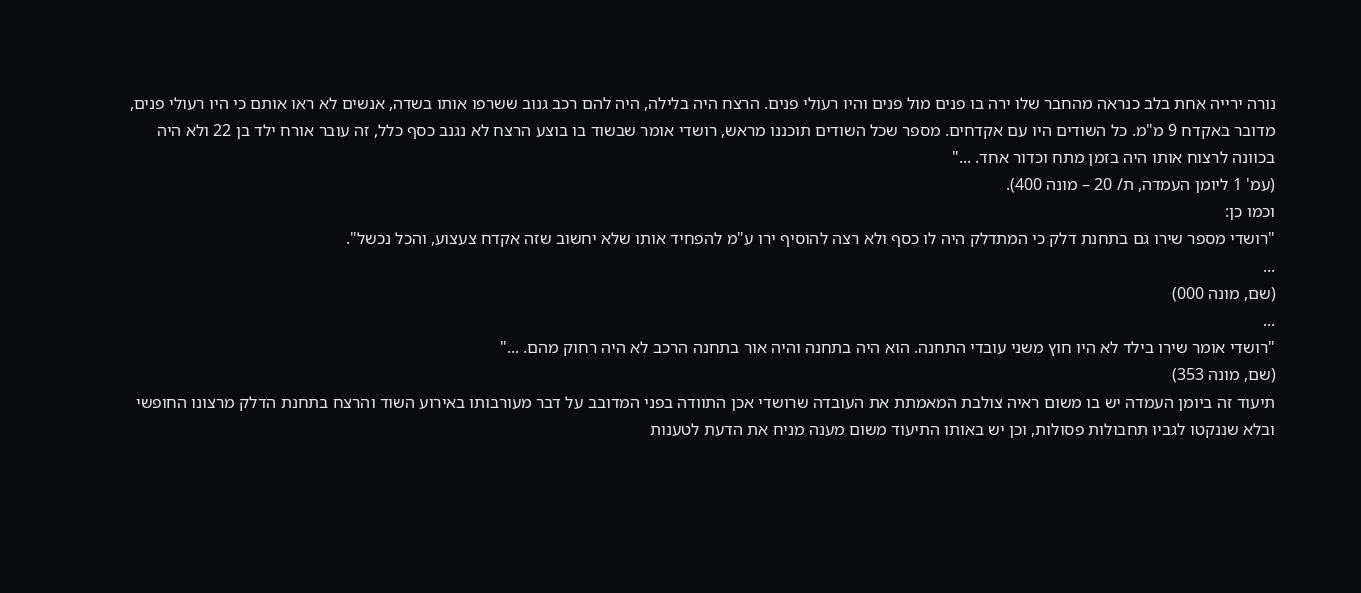נורה ירייה אחת בלב כנראה מהחבר שלו ירה בו פנים מול פנים והיו רעולי פנים. הרצח היה בלילה, היה להם רכב גנוב ששרפו אותו בשדה, אנשים לא ראו אותם כי היו רעולי פנים, מדובר באקדח 9 מ"מ. כל השודים היו עם אקדחים. מספר שכל השודים תוכננו מראש, רושדי אומר שבשוד בו בוצע הרצח לא נגנב כסף כלל, זה עובר אורח ילד בן 22 ולא היה בכוונה לרצוח אותו היה בזמן מתח וכדור אחד. ..."
(עמ' 1 ליומן העמדה, ת/ 20 – מונה 400).
וכמו כן:
"רושדי מספר שירו גם בתחנת דלק כי המתדלק היה לו כסף ולא רצה להוסיף ירו ע"מ להפחיד אותו שלא יחשוב שזה אקדח צעצוע, והכל נכשל".
...
(שם, מונה 000)
...
"רושדי אומר שירו בילד לא היו חוץ משני עובדי התחנה. הוא היה בתחנה והיה אור בתחנה הרכב לא היה רחוק מהם. ..."
(שם, מונה 353)
תיעוד זה ביומן העמדה יש בו משום ראיה צולבת המאמתת את העובדה שרושדי אכן התוודה בפני המדובב על דבר מעורבותו באירוע השוד והרצח בתחנת הדלק מרצונו החופשי ובלא שננקטו לגביו תחבולות פסולות, וכן יש באותו התיעוד משום מענה מניח את הדעת לטענות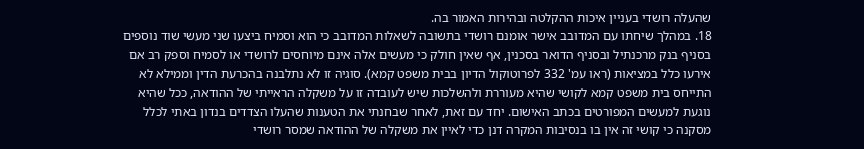שהעלה רושדי בעניין איכות ההקלטה ובהירות האמור בה.
18. במהלך שיחתו עם המדובב אישר אומנם רושדי בתשובה לשאלות המדובב כי הוא וסמיח ביצעו שני מעשי שוד נוספים בסניף בנק מרכנתיל ובסניף הדואר בסכנין, אף שאין חולק כי מעשים אלה אינם מיוחסים לרושדי או לסמיח וספק רב אם אירעו כלל במציאות (ראו עמ' 332 לפרוטוקול הדיון בבית משפט קמא). סוגיה זו לא נתלבנה בהכרעת הדין וממילא לא התייחס בית משפט קמא לקושי שהיא מעוררת ולהשלכות שיש לעובדה זו על משקלה הראייתי של ההודאה, ככל שהיא נוגעת למעשים המפורטים בכתב האישום. יחד עם זאת, לאחר שבחנתי את הטענות שהעלו הצדדים בנדון באתי לכלל מסקנה כי קושי זה אין בו בנסיבות המקרה דנן כדי לאיין את משקלה של ההודאה שמסר רושדי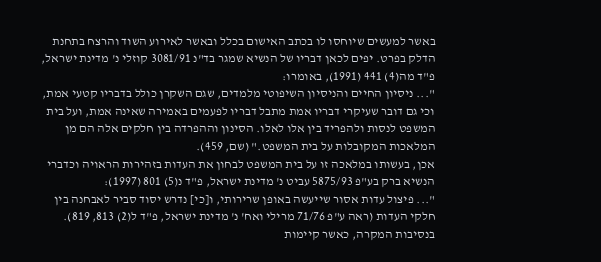באשר למעשים שיוחסו לו בכתב האישום בכלל ובאשר לאירוע השוד והרצח בתחנת הדלק בפרט. יפים לכאן דבריו של הנשיא שמגר בד"נ 3081/91 קוזלי נ' מדינת ישראל, פ"ד מה(4) 441 (1991), באומרו:
"... ניסיון החיים והניסיון השיפוטי מלמדים, שגם השקרן כולל בדבריו קטעי אמת, וכי גם דובר שעיקרי דבריו אמת מתבל דבריו לפעמים באמירה שאינה אמת, ועל בית המשפט לנסות ולהפריד בין אלו לאלו. הסינון וההפרדה בין חלקים אלה הם מן המלאכות המקובלות על בית המשפט." (שם, 459).
אכן, בעשותו במלאכה זו על בית המשפט לבחון את העדות בזהירות הראויה וכדברי הנשיא ברק בע"פ 5875/93 עביט נ' מדינת ישראל, פ"ד נ(5) 801 (1997):
"... פיצול עדות אסור שייעשה באופן שרירותי, ו[כי] נדרש יסוד סביר לאבחנה בין חלקי העדות (ראה ע"פ 71/76 מרילי ואח' נ' מדינת ישראל, פ"ד ל(2) 813, 819). בנסיבות המקרה, כאשר קיימות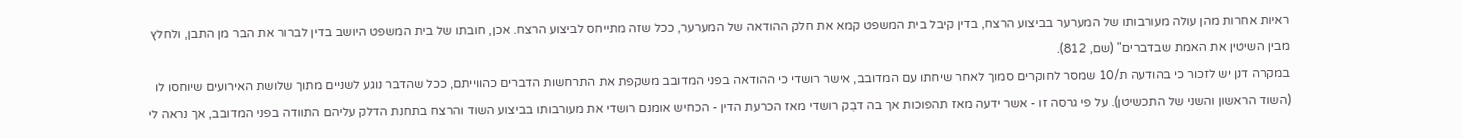ראיות אחרות מהן עולה מעורבותו של המערער בביצוע הרצח, בדין קיבל בית המשפט קמא את חלק ההודאה של המערער, ככל שזה מתייחס לביצוע הרצח. אכן, חובתו של בית המשפט היושב בדין לברור את הבר מן התבן, ולחלץ מבין השיטין את האמת שבדברים" (שם, 812).
במקרה דנן יש לזכור כי בהודעה ת/10 שמסר לחוקרים סמוך לאחר שיחתו עם המדובב, אישר רושדי כי ההודאה בפני המדובב משקפת את התרחשות הדברים כהווייתם, ככל שהדבר נוגע לשניים מתוך שלושת האירועים שיוחסו לו (השוד הראשון והשני של התכשיטן). על פי גרסה זו - אשר ידעה מאז תהפוכות אך בה דבֵק רושדי מאז הכרעת הדין - הכחיש אומנם רושדי את מעורבותו בביצוע השוד והרצח בתחנת הדלק עליהם התוודה בפני המדובב, אך נראה לי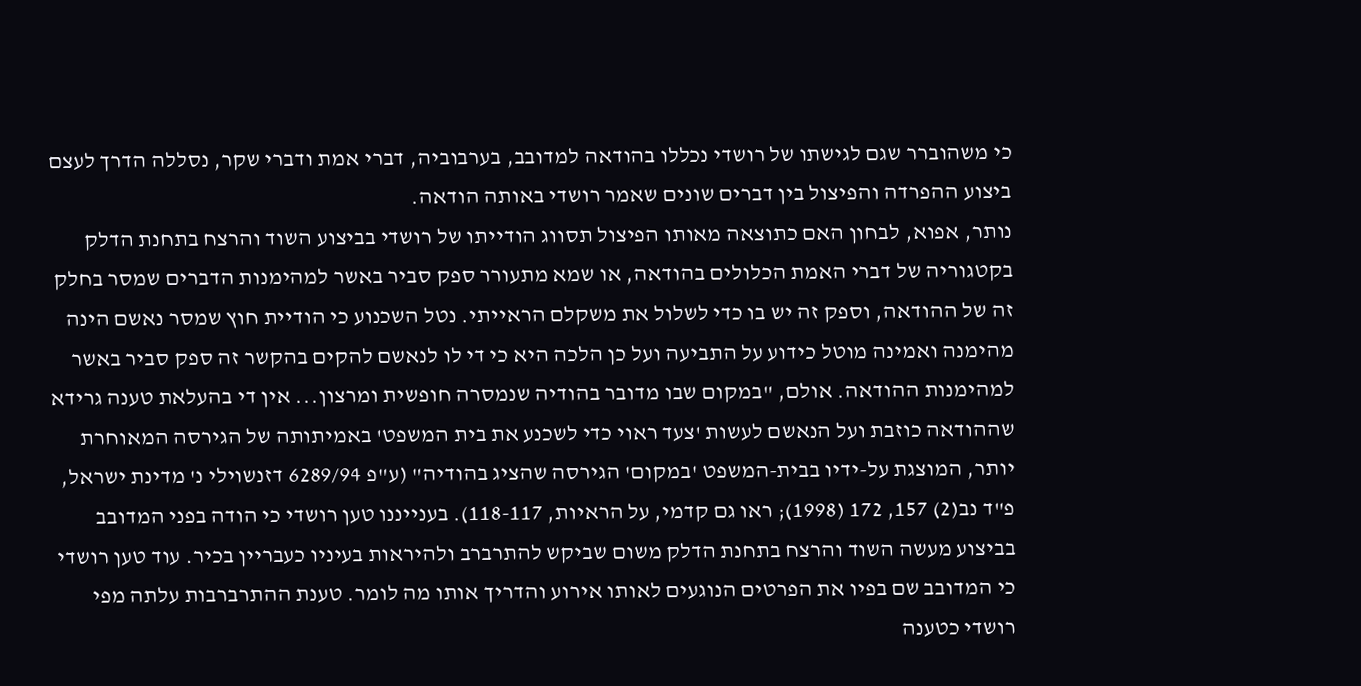כי משהוברר שגם לגישתו של רושדי נכללו בהודאה למדובב, בערבוביה, דברי אמת ודברי שקר, נסללה הדרך לעצם ביצוע ההפרדה והפיצול בין דברים שונים שאמר רושדי באותה הודאה.
נותר, אפוא, לבחון האם כתוצאה מאותו הפיצול תסווג הודייתו של רושדי בביצוע השוד והרצח בתחנת הדלק בקטגוריה של דברי האמת הכלולים בהודאה, או שמא מתעורר ספק סביר באשר למהימנות הדברים שמסר בחלק זה של ההודאה, וספק זה יש בו כדי לשלול את משקלם הראייתי. נטל השכנוע כי הודיית חוץ שמסר נאשם הינה מהימנה ואמינה מוטל כידוע על התביעה ועל כן הלכה היא כי די לו לנאשם להקים בהקשר זה ספק סביר באשר למהימנות ההודאה. אולם, "במקום שבו מדובר בהודיה שנמסרה חופשית ומרצון... אין די בהעלאת טענה גרידא שההודאה כוזבת ועל הנאשם לעשות 'צעד ראוי כדי לשכנע את בית המשפט' באמיתותה של הגירסה המאוחרת יותר, המוצגת על-ידיו בבית-המשפט 'במקום' הגירסה שהציג בהודיה" (ע"פ 6289/94 דזנשוילי נ' מדינת ישראל, פ"ד נב(2) 157, 172 (1998); ראו גם קדמי, על הראיות, 118-117). בענייננו טען רושדי כי הודה בפני המדובב בביצוע מעשה השוד והרצח בתחנת הדלק משום שביקש להתרברב ולהיראות בעיניו כעבריין בכיר. עוד טען רושדי כי המדובב שם בפיו את הפרטים הנוגעים לאותו אירוע והדריך אותו מה לומר. טענת ההתרברבות עלתה מפי רושדי כטענה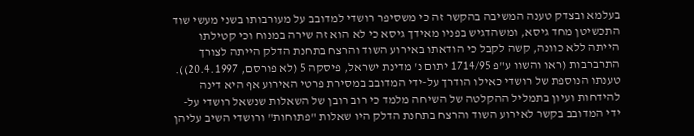בעלמא ובצדק טענה המשיבה בהקשר זה כי משסיפר רושדי למדובב על מעורבותו בשני מעשי שוד התכשיטן מחד גיסא, ומשהדגיש בפניו מאידך גיסא כי לא הוא זה שירה במנוח וכי קטילתו הייתה ללא כוונה, קשה לקבל כי הודאתו באירוע השוד והרצח בתחנת הדלק הייתה לצורך התרברבות (ראו והשוו ע"פ 1714/95 יתום נ' מדינת ישראל, פיסקה 5 (לא פורסם, 20.4.1997)). טענתו הנוספת של רושדי כאילו הודרך על-ידי המדובב במסירת פרטי האירוע אף היא דינה להידחות ועיון בתמליל ההקלטה של השיחה מלמד כי רוב רובן של השאלות שנשאל רושדי על-ידי המדובב בקשר לאירוע השוד והרצח בתחנת הדלק היו שאלות "פתוחות" ורושדי השיב עליהן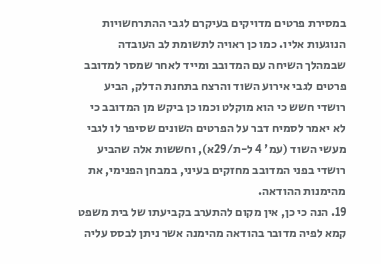במסירת פרטים מדויקים בעיקרם לגבי ההתרחשויות הנוגעות אליו. כמו כן ראויה לתשומת לב העובדה שבמהלך השיחה עם המדובב ומייד לאחר שמסר למדובב פרטים לגבי אירוע השוד והרצח בתחנת הדלק, הביע רושדי חשש כי הוא מוקלט וכמו כן ביקש מן המדובב כי לא יאמר לסמיח דבר על הפרטים השונים שסיפר לו לגבי מעשי השוד (עמ' 4 ל-ת/29א), וחששות אלה שהביע רושדי בפני המדובב מחזקים בעיני, במבחן הפנימי, את מהימנות ההודאה.
19. הנה כי כן, אין מקום להתערב בקביעתו של בית משפט קמא לפיה מדובר בהודאה מהימנה אשר ניתן לבסס עליה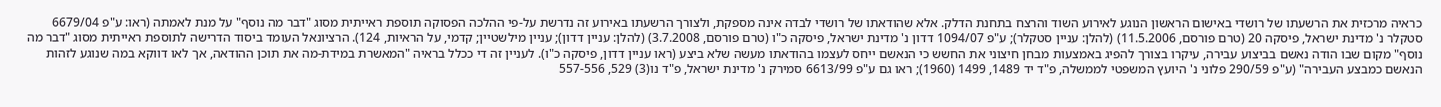כראיה מרכזית את הרשעתו של רושדי באישום הראשון הנוגע לאירוע השוד והרצח בתחנת הדלק. אלא שהודאתו של רושדי לבדה אינה מספקת, ולצורך הרשעתו באירוע זה נדרשת על-פי ההלכה הפסוקה תוספת ראייתית מסוג "דבר מה נוסף" על מנת לאמתה (ראו: ע"פ 6679/04 סטקלר נ' מדינת ישראל, פיסקה 20 (טרם פורסם, 11.5.2006) (להלן: עניין סטקלר); ע"פ 1094/07 דדון נ' מדינת ישראל, פיסקה כ"ו (טרם פורסם, 3.7.2008) (להלן: עניין דדון); עניין מילשטיין; קדמי, על הראיות, 124). הרציונאל העומד ביסוד הדרישה לתוספת ראייתית מסוג "דבר מה נוסף" מקום שבו הודה נאשם בביצוע עבירה, עיקרו בצורך להפיג באמצעות מבחן חיצוני את החשש כי הנאשם ייחס לעצמו בהודאתו מעשה שלא ביצע (ראו עניין דדון, פיסקה כ"ו). לעניין זה די ככלל בראיה "המאשרת במידת-מה את תוכן ההודאה, אך לאו דווקא במה שנוגע לזהות הנאשם כמבצע העבירה" (ע"פ 290/59 פלוני נ' היועץ המשפטי לממשלה, פ"ד יד 1489, 1499 (1960); ראו גם ע"פ 6613/99 סמירק נ' מדינת ישראל, פ"ד נו(3) 529, 557-556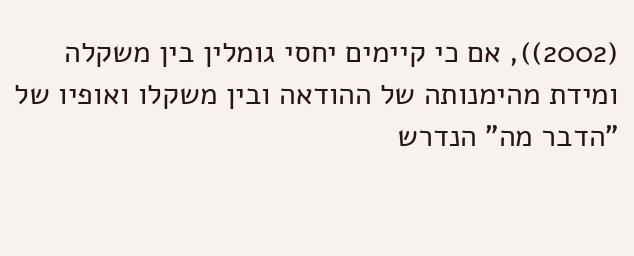(2002)), אם כי קיימים יחסי גומלין בין משקלה ומידת מהימנותה של ההודאה ובין משקלו ואופיו של "הדבר מה" הנדרש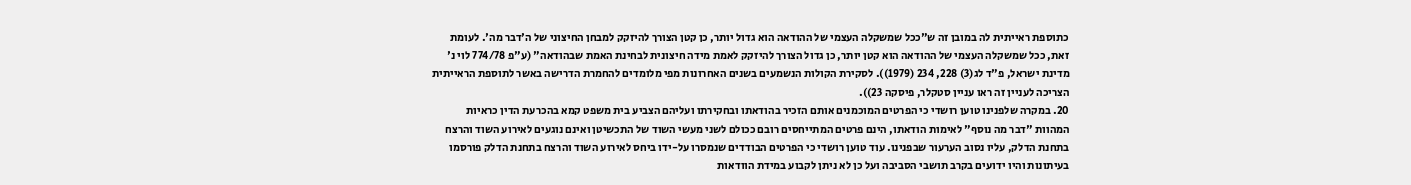כתוספת ראייתית לה במובן זה ש"ככל שמשקלה העצמי של ההודאה הוא גדול יותר, כן קטן הצורך להיזקק למבחן החיצוני של ה'דבר מה'. לעומת זאת, ככל שמשקלה העצמי של ההודאה הוא קטן יותר, כן גדול הצורך להיזקק לאמת מידה חיצונית לבחינת האמת שבהודאה" (ע"פ 774/78 לוי נ' מדינת ישראל, פ"ד לג(3) 228, 234 (1979)). לסקירת הקולות הנשמעים בשנים האחרונות מפי מלומדים להחמרת הדרישה באשר לתוספת הראייתית הצריכה לעניין זה ראו עניין סטקלר, פיסקה 23)).
20. במקרה שלפנינו טוען רושדי כי הפרטים המוכמנים אותם הזכיר בהודאתו ובחקירתו ועליהם הצביע בית משפט קמא בהכרעת הדין כראיות המהוות "דבר מה נוסף" לאימות הודאתו, הינם פרטים המתייחסים רובם ככולם לשני מעשי השוד של התכשיטן ואינם נוגעים לאירוע השוד והרצח בתחנת הדלק, עליו נסוב הערעור שבפנינו. עוד טוען רושדי כי הפרטים הבודדים שנמסרו על-ידו ביחס לאירוע השוד והרצח בתחנת הדלק פורסמו בעיתונות והיו ידועים בקרב תושבי הסביבה ועל כן לא ניתן לקבוע במידת הוודאות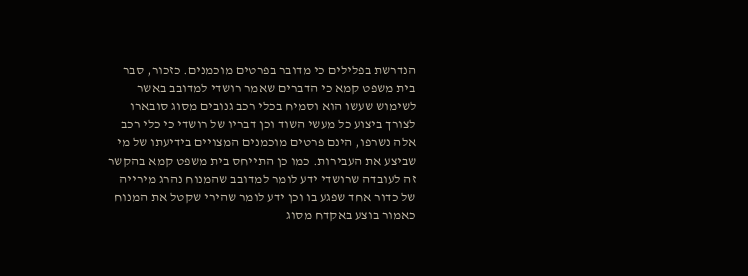הנדרשת בפלילים כי מדובר בפרטים מוכמנים. כזכור, סבר בית משפט קמא כי הדברים שאמר רושדי למדובב באשר לשימוש שעשו הוא וסמיח בכלי רכב גנובים מסוג סובארו לצורך ביצוע כל מעשי השוד וכן דבריו של רושדי כי כלי רכב אלה נשרפו, הינם פרטים מוכמנים המצויים בידיעתו של מי שביצע את העבירות. כמו כן התייחס בית משפט קמא בהקשר זה לעובדה שרושדי ידע לומר למדובב שהמנוח נהרג מירייה של כדור אחד שפגע בו וכן ידע לומר שהירי שקטל את המנוח כאמור בוצע באקדח מסוג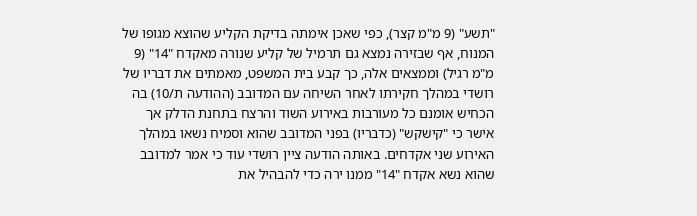"תשע" (9 מ"מ קצר), כפי שאכן אימתה בדיקת הקליע שהוצא מגופו של המנוח, אף שבזירה נמצא גם תרמיל של קליע שנורה מאקדח "14" (9 מ"מ רגיל) וממצאים אלה, כך קבע בית המשפט, מאמתים את דבריו של רושדי במהלך חקירתו לאחר השיחה עם המדובב (ההודעה ת/10) בה הכחיש אומנם כל מעורבות באירוע השוד והרצח בתחנת הדלק אך אישר כי "קישקש" (כדבריו) בפני המדובב שהוא וסמיח נשאו במהלך האירוע שני אקדחים. באותה הודעה ציין רושדי עוד כי אמר למדובב שהוא נשא אקדח "14" ממנו ירה כדי להבהיל את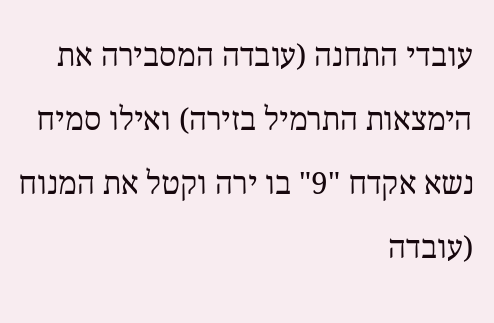עובדי התחנה (עובדה המסבירה את הימצאות התרמיל בזירה) ואילו סמיח נשא אקדח "9" בו ירה וקטל את המנוח (עובדה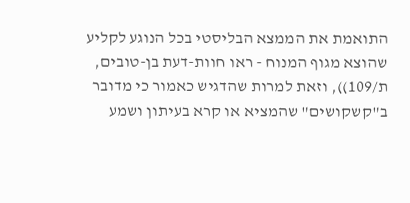התואמת את הממצא הבליסטי בכל הנוגע לקליע שהוצא מגוף המנוח - ראו חוות-דעת בן-טובים, ת/109)), וזאת למרות שהדגיש כאמור כי מדובר ב"קשקושים" שהמציא או קרא בעיתון ושמע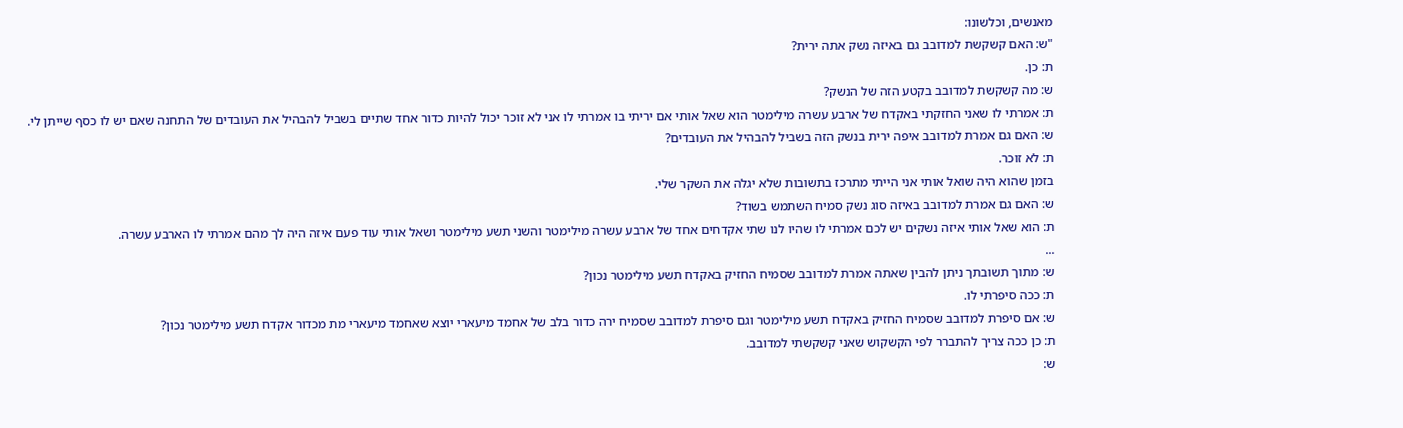מאנשים, וכלשונו:
"ש: האם קשקשת למדובב גם באיזה נשק אתה ירית?
ת: כן.
ש: מה קשקשת למדובב בקטע הזה של הנשק?
ת: אמרתי לו שאני החזקתי באקדח של ארבע עשרה מילימטר הוא שאל אותי אם יריתי בו אמרתי לו אני לא זוכר יכול להיות כדור אחד שתיים בשביל להבהיל את העובדים של התחנה שאם יש לו כסף שייתן לי.
ש: האם גם אמרת למדובב איפה ירית בנשק הזה בשביל להבהיל את העובדים?
ת: לא זוכר.
בזמן שהוא היה שואל אותי אני הייתי מתרכז בתשובות שלא יגלה את השקר שלי.
ש: האם גם אמרת למדובב באיזה סוג נשק סמיח השתמש בשוד?
ת: הוא שאל אותי איזה נשקים יש לכם אמרתי לו שהיו לנו שתי אקדחים אחד של ארבע עשרה מילימטר והשני תשע מילימטר ושאל אותי עוד פעם איזה היה לך מהם אמרתי לו הארבע עשרה.
...
ש: מתוך תשובתך ניתן להבין שאתה אמרת למדובב שסמיח החזיק באקדח תשע מילימטר נכון?
ת: ככה סיפרתי לו.
ש: אם סיפרת למדובב שסמיח החזיק באקדח תשע מילימטר וגם סיפרת למדובב שסמיח ירה כדור בלב של אחמד מיעארי יוצא שאחמד מיעארי מת מכדור אקדח תשע מילימטר נכון?
ת: כן ככה צריך להתברר לפי הקשקוש שאני קשקשתי למדובב.
ש: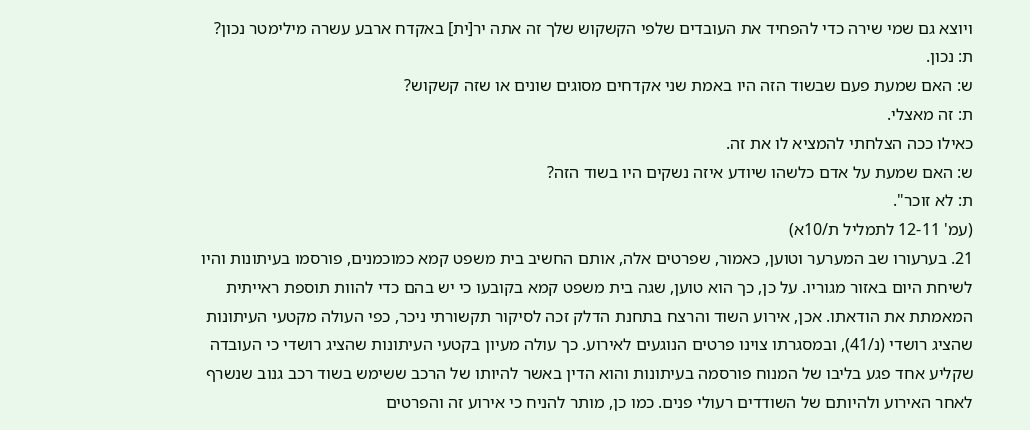ויוצא גם שמי שירה כדי להפחיד את העובדים שלפי הקשקוש שלך זה אתה יר[ית] באקדח ארבע עשרה מילימטר נכון?
ת: נכון.
ש: האם שמעת פעם שבשוד הזה היו באמת שני אקדחים מסוגים שונים או שזה קשקוש?
ת: זה מאצלי.
כאילו ככה הצלחתי להמציא לו את זה.
ש: האם שמעת על אדם כלשהו שיודע איזה נשקים היו בשוד הזה?
ת: לא זוכר".
(עמ' 12-11 לתמליל ת/10א)
21. בערעורו שב המערער וטוען, כאמור, שפרטים אלה, אותם החשיב בית משפט קמא כמוכמנים, פורסמו בעיתונות והיו לשיחת היום באזור מגוריו. על כן, כך הוא טוען, שגה בית משפט קמא בקובעו כי יש בהם כדי להוות תוספת ראייתית המאמתת את הודאתו. אכן, אירוע השוד והרצח בתחנת הדלק זכה לסיקור תקשורתי ניכר, כפי העולה מקטעי העיתונות שהציג רושדי (נ/41), ובמסגרתו צוינו פרטים הנוגעים לאירוע. כך עולה מעיון בקטעי העיתונות שהציג רושדי כי העובדה שקליע אחד פגע בליבו של המנוח פורסמה בעיתונות והוא הדין באשר להיותו של הרכב ששימש בשוד רכב גנוב שנשרף לאחר האירוע ולהיותם של השודדים רעולי פנים. כמו כן, מותר להניח כי אירוע זה והפרטים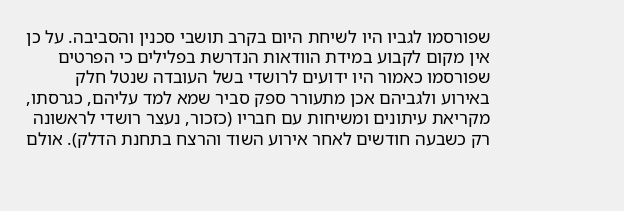שפורסמו לגביו היו לשיחת היום בקרב תושבי סכנין והסביבה. על כן אין מקום לקבוע במידת הוודאות הנדרשת בפלילים כי הפרטים שפורסמו כאמור היו ידועים לרושדי בשל העובדה שנטל חלק באירוע ולגביהם אכן מתעורר ספק סביר שמא למד עליהם, כגרסתו, מקריאת עיתונים ומשיחות עם חבריו (כזכור, נעצר רושדי לראשונה רק כשבעה חודשים לאחר אירוע השוד והרצח בתחנת הדלק). אולם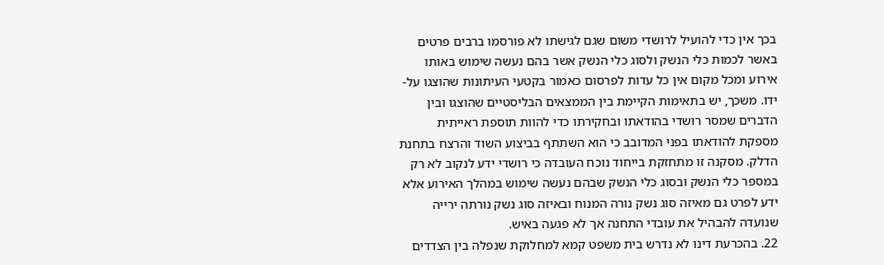בכך אין כדי להועיל לרושדי משום שגם לגישתו לא פורסמו ברבים פרטים באשר לכמות כלי הנשק ולסוג כלי הנשק אשר בהם נעשה שימוש באותו אירוע ומכל מקום אין כל עדות לפרסום כאמור בקטעי העיתונות שהוצגו על-ידו. משכך, יש בתאימות הקיימת בין הממצאים הבליסטיים שהוצגו ובין הדברים שמסר רושדי בהודאתו ובחקירתו כדי להוות תוספת ראייתית מספקת להודאתו בפני המדובב כי הוא השתתף בביצוע השוד והרצח בתחנת הדלק. מסקנה זו מתחזקת בייחוד נוכח העובדה כי רושדי ידע לנקוב לא רק במספר כלי הנשק ובסוג כלי הנשק שבהם נעשה שימוש במהלך האירוע אלא ידע לפרט גם מאיזה סוג נשק נורה המנוח ובאיזה סוג נשק נורתה ירייה שנועדה להבהיל את עובדי התחנה אך לא פגעה באיש.
22. בהכרעת דינו לא נדרש בית משפט קמא למחלוקת שנפלה בין הצדדים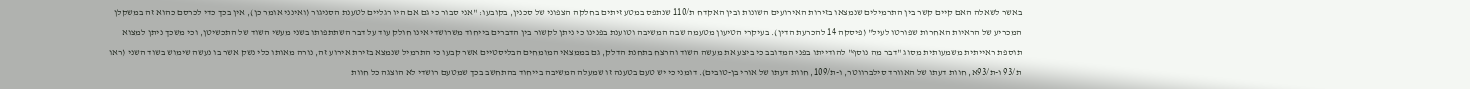באשר לשאלה האם קיים קשר בין התרמילים שנמצאו בזירות האירועים השונות ובין האקדח ת/110 שנתפס במטע זיתים בחלקה הצפוני של סכנין, בקובעו: "אני סבור כי גם אם היו רגליים לטענת הסניגור (ואינני אומר כן), אין בכך כדי לכרסם כהוא זה במשקלן המכריע של הראיות האחרות שפורטו לעיל" (פיסקה 14 להכרעת הדין). בעיקרי הטיעון מטעמה שבה המשיבה וטוענת בפנינו כי ניתן לקשור בין הדברים בייחוד משרושדי אינו חולק עוד על דבר השתתפותו בשני מעשי השוד של התכשיטן, וכי משכך ניתן למצוא תוספת ראייתית משמעותית מסוג "דבר מה נוסף" להודייתו בפני המדובב כי ביצע את מעשה השוד והרצח בתחנת הדלק, גם בממצאי המומחים הבליסטיים אשר קבעו כי התרמיל שנמצא בזירת אירוע זה, נורה מאותו כלי נשק אשר בו נעשה שימוש בשוד השני (ראו ת/93 ו-ת/93א, חוות דעתו של האוורד סילברווטר, ו-ת/109, חוות דעתו של אורי בן-טובים). דומני כי יש טעם בטענה זו שמעלה המשיבה בייחוד בהתחשב בכך שמטעם רושדי לא הוצגה כל חוות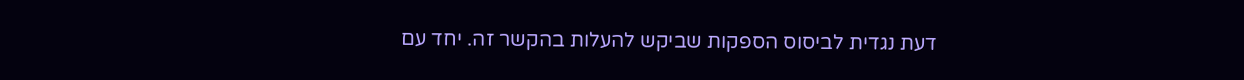דעת נגדית לביסוס הספקות שביקש להעלות בהקשר זה. יחד עם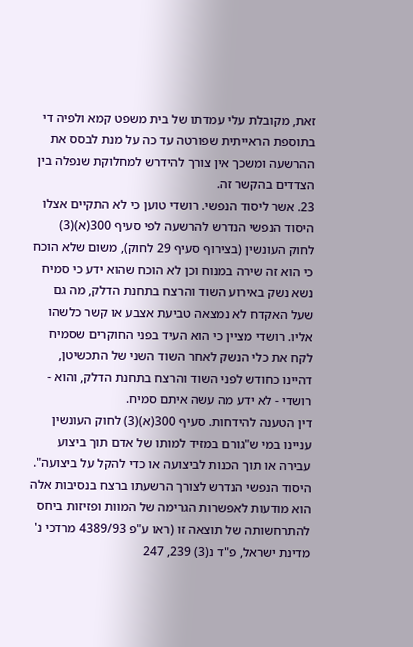זאת, מקובלת עלי עמדתו של בית משפט קמא ולפיה די בתוספת הראייתית שפורטה עד כה על מנת לבסס את ההרשעה ומשכך אין צורך להידרש למחלוקת שנפלה בין הצדדים בהקשר זה.
23. אשר ליסוד הנפשי. רושדי טוען כי לא התקיים אצלו היסוד הנפשי הנדרש להרשעה לפי סעיף 300(א)(3) לחוק העונשין (בצירוף סעיף 29 לחוק), משום שלא הוכח כי הוא זה שירה במנוח וכן לא הוכח שהוא ידע כי סמיח נשא נשק באירוע השוד והרצח בתחנת הדלק, מה גם שעל האקדח לא נמצאה טביעת אצבע או קשר כלשהו אליו. רושדי מציין כי הוא העיד בפני החוקרים שסמיח לקח את כלי הנשק לאחר השוד השני של התכשיטן, דהיינו כחודש לפני השוד והרצח בתחנת הדלק, והוא - רושדי - לא ידע מה עשה איתם סמיח.
דין הטענה להידחות. סעיף 300(א)(3) לחוק העונשין עניינו במי ש"גורם במזיד למותו של אדם תוך ביצוע עבירה או תוך הכנות לביצועה או כדי להקל על ביצועה". היסוד הנפשי הנדרש לצורך הרשעתו ברצח בנסיבות אלה הוא מודעות לאפשרות הגרימה של המוות ופזיזות ביחס להתרחשותה של תוצאה זו (ראו ע"פ 4389/93 מרדכי נ' מדינת ישראל, פ"ד נ(3) 239, 247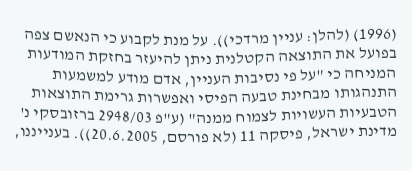(1996) (להלן: עניין מרדכי)). על מנת לקבוע כי הנאשם צפה בפועל את התוצאה הקטלנית ניתן להיעזר בחזקת המודעות המניחה כי "על פי נסיבות העניין, אדם מודע למשמעות התנהגותו מבחינת טבעה הפיסי ואפשרות גרימת התוצאות הטבעיות העשויות לצמוח ממנה" (ע"פ 2948/03 ברזובסקי נ' מדינת ישראל, פיסקה 11 (לא פורסם, 20.6.2005)). בענייננו,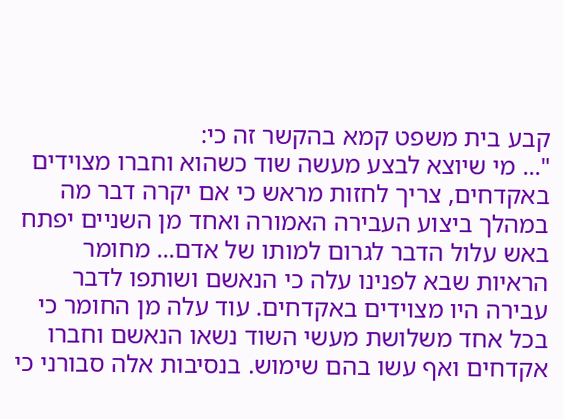קבע בית משפט קמא בהקשר זה כי:
"... מי שיוצא לבצע מעשה שוד כשהוא וחברו מצוידים באקדחים, צריך לחזות מראש כי אם יקרה דבר מה במהלך ביצוע העבירה האמורה ואחד מן השניים יפתח באש עלול הדבר לגרום למותו של אדם... מחומר הראיות שבא לפנינו עלה כי הנאשם ושותפו לדבר עבירה היו מצוידים באקדחים. עוד עלה מן החומר כי בכל אחד משלושת מעשי השוד נשאו הנאשם וחברו אקדחים ואף עשו בהם שימוש. בנסיבות אלה סבורני כי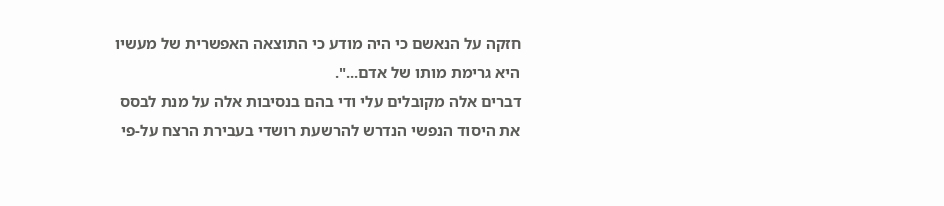חזקה על הנאשם כי היה מודע כי התוצאה האפשרית של מעשיו היא גרימת מותו של אדם...".
דברים אלה מקובלים עלי ודי בהם בנסיבות אלה על מנת לבסס את היסוד הנפשי הנדרש להרשעת רושדי בעבירת הרצח על-פי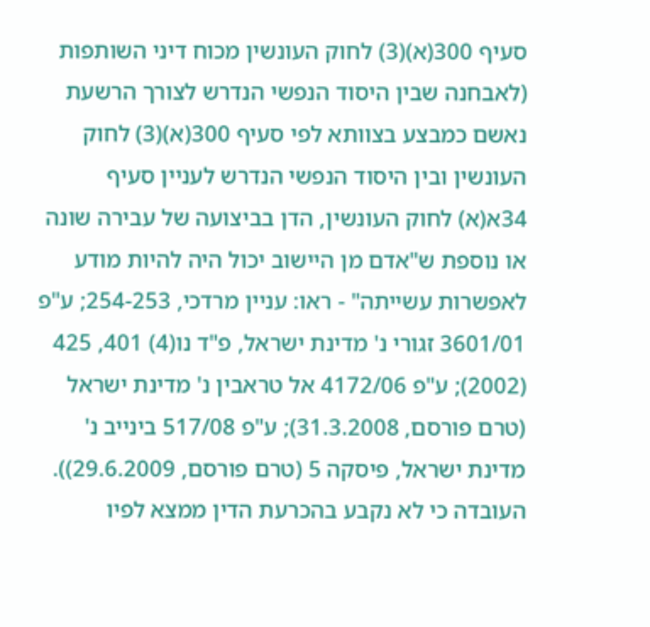סעיף 300(א)(3) לחוק העונשין מכוח דיני השותפות (לאבחנה שבין היסוד הנפשי הנדרש לצורך הרשעת נאשם כמבצע בצוותא לפי סעיף 300(א)(3) לחוק העונשין ובין היסוד הנפשי הנדרש לעניין סעיף 34א(א) לחוק העונשין, הדן בביצועה של עבירה שונה או נוספת ש"אדם מן היישוב יכול היה להיות מודע לאפשרות עשייתה" - ראו: עניין מרדכי, 254-253; ע"פ 3601/01 זגורי נ' מדינת ישראל, פ"ד נו(4) 401, 425 (2002); ע"פ 4172/06 אל טראבין נ' מדינת ישראל (טרם פורסם, 31.3.2008); ע"פ 517/08 בינייב נ' מדינת ישראל, פיסקה 5 (טרם פורסם, 29.6.2009)). העובדה כי לא נקבע בהכרעת הדין ממצא לפיו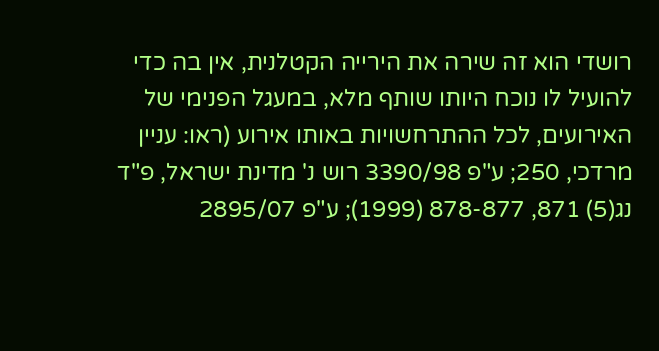רושדי הוא זה שירה את הירייה הקטלנית, אין בה כדי להועיל לו נוכח היותו שותף מלא, במעגל הפנימי של האירועים, לכל ההתרחשויות באותו אירוע (ראו: עניין מרדכי, 250; ע"פ 3390/98 רוש נ' מדינת ישראל, פ"ד נג(5) 871, 878-877 (1999); ע"פ 2895/07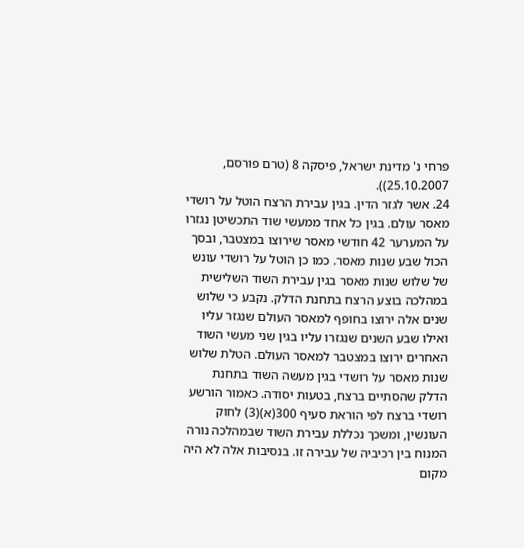פרחי נ' מדינת ישראל, פיסקה 8 (טרם פורסם, 25.10.2007)).
24. אשר לגזר הדין. בגין עבירת הרצח הוטל על רושדי מאסר עולם. בגין כל אחד ממעשי שוד התכשיטן נגזרו על המערער 42 חודשי מאסר שירוצו במצטבר, ובסך הכול שבע שנות מאסר. כמו כן הוטל על רושדי עונש של שלוש שנות מאסר בגין עבירת השוד השלישית במהלכה בוצע הרצח בתחנת הדלק. נקבע כי שלוש שנים אלה ירוצו בחופף למאסר העולם שנגזר עליו ואילו שבע השנים שנגזרו עליו בגין שני מעשי השוד האחרים ירוצו במצטבר למאסר העולם. הטלת שלוש שנות מאסר על רושדי בגין מעשה השוד בתחנת הדלק שהסתיים ברצח, בטעות יסודה. כאמור הורשע רושדי ברצח לפי הוראת סעיף 300(א)(3) לחוק העונשין, ומשכך נכללת עבירת השוד שבמהלכה נורה המנוח בין רכיביה של עבירה זו. בנסיבות אלה לא היה מקום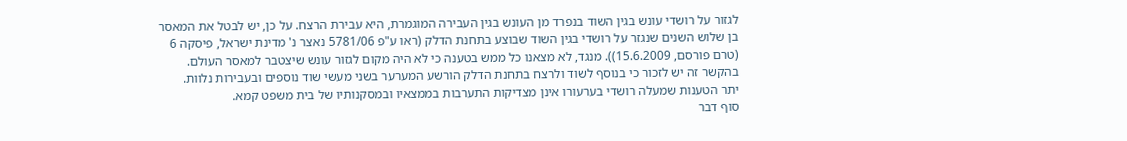לגזור על רושדי עונש בגין השוד בנפרד מן העונש בגין העבירה המוגמרת, היא עבירת הרצח. על כן, יש לבטל את המאסר בן שלוש השנים שנגזר על רושדי בגין השוד שבוצע בתחנת הדלק (ראו ע"פ 5781/06 נאצר נ' מדינת ישראל, פיסקה 6 (טרם פורסם, 15.6.2009)). מנגד, לא מצאנו כל ממש בטענה כי לא היה מקום לגזור עונש שיצטבר למאסר העולם. בהקשר זה יש לזכור כי בנוסף לשוד ולרצח בתחנת הדלק הורשע המערער בשני מעשי שוד נוספים ובעבירות נלוות.
יתר הטענות שמעלה רושדי בערעורו אינן מצדיקות התערבות בממצאיו ובמסקנותיו של בית משפט קמא.
סוף דבר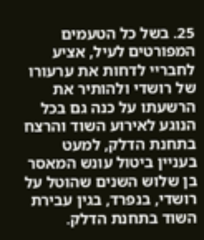25. בשל כל הטעמים המפורטים לעיל, אציע לחבריי לדחות את ערעורו של רושדי ולהותיר את הרשעתו על כנה גם בכל הנוגע לאירוע השוד והרצח בתחנת הדלק, למעט בעניין ביטול עונש המאסר בן שלוש השנים שהוטל על רושדי, בנפרד, בגין עבירת השוד בתחנת הדלק.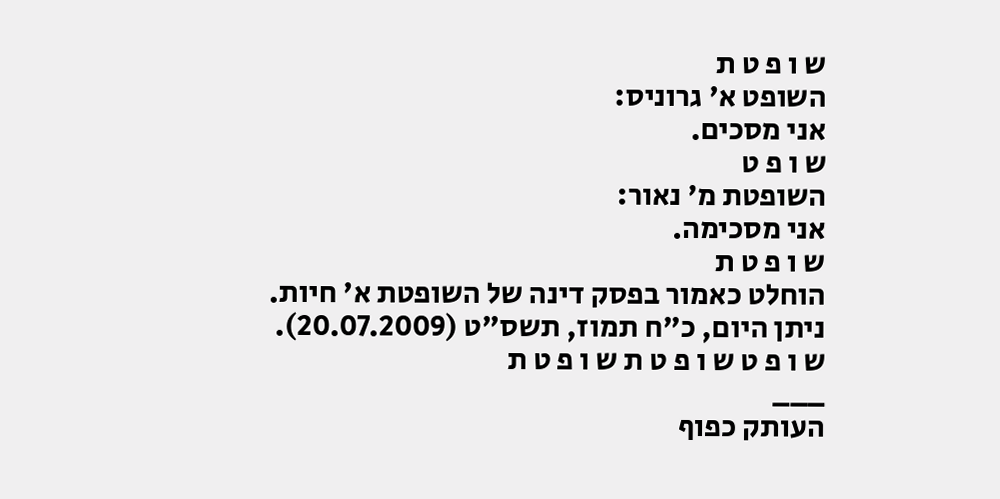ש ו פ ט ת
השופט א' גרוניס:
אני מסכים.
ש ו פ ט
השופטת מ' נאור:
אני מסכימה.
ש ו פ ט ת
הוחלט כאמור בפסק דינה של השופטת א' חיות.
ניתן היום, כ"ח תמוז, תשס"ט (20.07.2009).
ש ו פ ט ש ו פ ט ת ש ו פ ט ת
___
העותק כפוף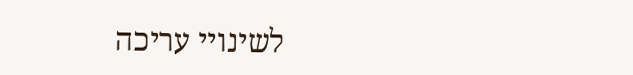לשינויי עריכה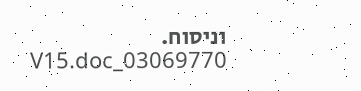וניסוח. 03069770_V15.doc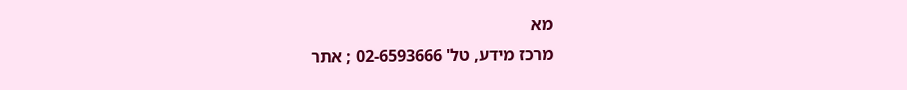מא
מרכז מידע, טל' 02-6593666 ; אתר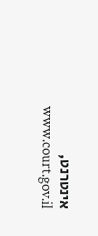אינטרנט, www.court.gov.il